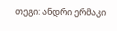თეგი: ანდრი ერმაკი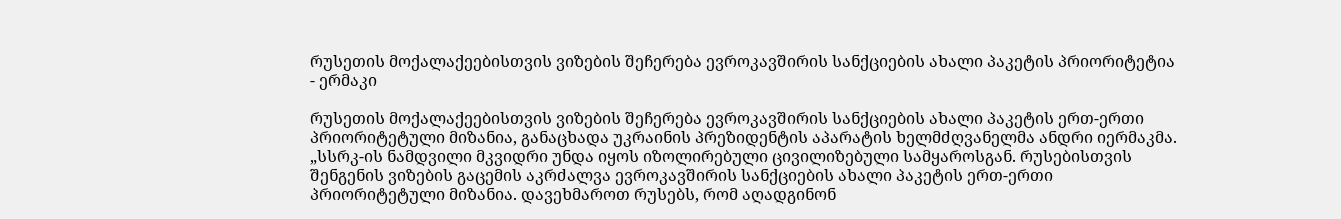რუსეთის მოქალაქეებისთვის ვიზების შეჩერება ევროკავშირის სანქციების ახალი პაკეტის პრიორიტეტია - ერმაკი

რუსეთის მოქალაქეებისთვის ვიზების შეჩერება ევროკავშირის სანქციების ახალი პაკეტის ერთ-ერთი პრიორიტეტული მიზანია, განაცხადა უკრაინის პრეზიდენტის აპარატის ხელმძღვანელმა ანდრი იერმაკმა. „სსრკ-ის ნამდვილი მკვიდრი უნდა იყოს იზოლირებული ცივილიზებული სამყაროსგან. რუსებისთვის შენგენის ვიზების გაცემის აკრძალვა ევროკავშირის სანქციების ახალი პაკეტის ერთ-ერთი პრიორიტეტული მიზანია. დავეხმაროთ რუსებს, რომ აღადგინონ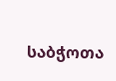საბჭოთა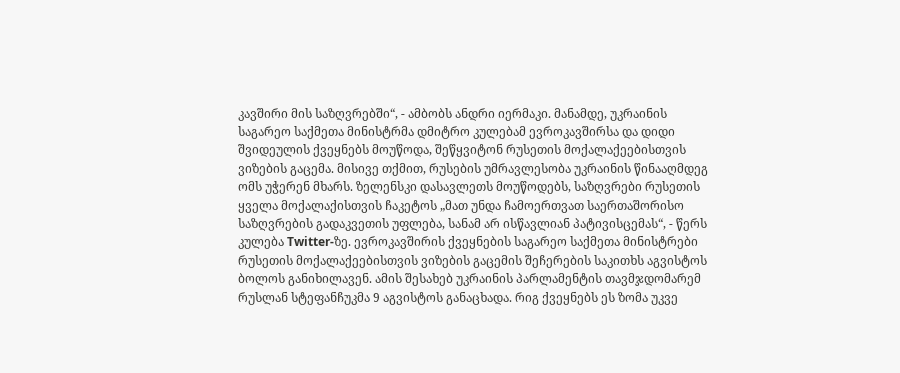კავშირი მის საზღვრებში“, - ამბობს ანდრი იერმაკი. მანამდე, უკრაინის საგარეო საქმეთა მინისტრმა დმიტრო კულებამ ევროკავშირსა და დიდი შვიდეულის ქვეყნებს მოუწოდა, შეწყვიტონ რუსეთის მოქალაქეებისთვის ვიზების გაცემა. მისივე თქმით, რუსების უმრავლესობა უკრაინის წინააღმდეგ ომს უჭერენ მხარს. ზელენსკი დასავლეთს მოუწოდებს, საზღვრები რუსეთის ყველა მოქალაქისთვის ჩაკეტოს „მათ უნდა ჩამოერთვათ საერთაშორისო საზღვრების გადაკვეთის უფლება, სანამ არ ისწავლიან პატივისცემას“, - წერს კულება Twitter-ზე. ევროკავშირის ქვეყნების საგარეო საქმეთა მინისტრები რუსეთის მოქალაქეებისთვის ვიზების გაცემის შეჩერების საკითხს აგვისტოს ბოლოს განიხილავენ. ამის შესახებ უკრაინის პარლამენტის თავმჯდომარემ რუსლან სტეფანჩუკმა 9 აგვისტოს განაცხადა. რიგ ქვეყნებს ეს ზომა უკვე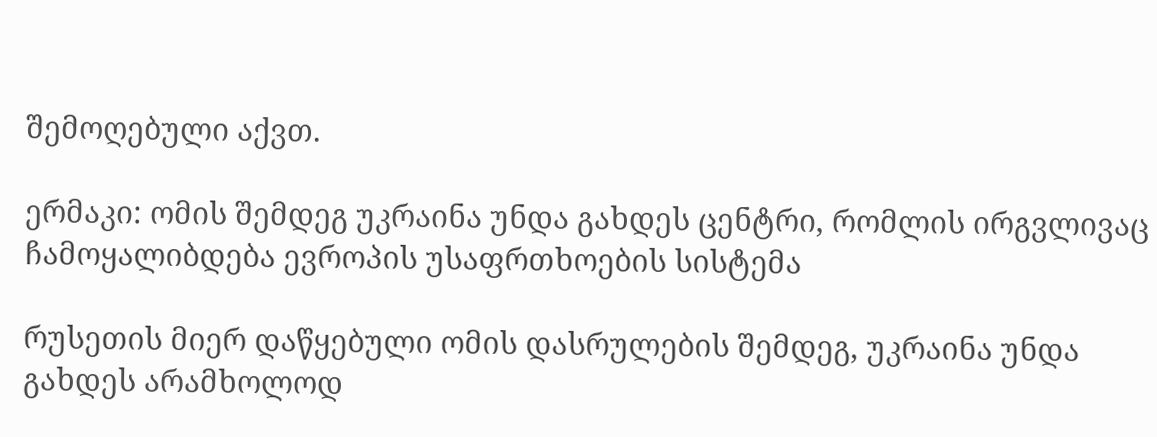შემოღებული აქვთ.

ერმაკი: ომის შემდეგ უკრაინა უნდა გახდეს ცენტრი, რომლის ირგვლივაც ჩამოყალიბდება ევროპის უსაფრთხოების სისტემა

რუსეთის მიერ დაწყებული ომის დასრულების შემდეგ, უკრაინა უნდა გახდეს არამხოლოდ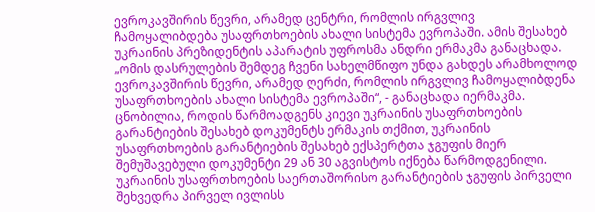ევროკავშირის წევრი, არამედ ცენტრი, რომლის ირგვლივ ჩამოყალიბდება უსაფრთხოების ახალი სისტემა ევროპაში. ამის შესახებ უკრაინის პრეზიდენტის აპარატის უფროსმა ანდრი ერმაკმა განაცხადა.  „ომის დასრულების შემდეგ ჩვენი სახელმწიფო უნდა გახდეს არამხოლოდ ევროკავშირის წევრი, არამედ ღერძი, რომლის ირგვლივ ჩამოყალიბდენა უსაფრთხოების ახალი სისტემა ევროპაში“, - განაცხადა იერმაკმა. ცნობილია, როდის წარმოადგენს კიევი უკრაინის უსაფრთხოების გარანტიების შესახებ დოკუმენტს ერმაკის თქმით, უკრაინის უსაფრთხოების გარანტიების შესახებ ექსპერტთა ჯგუფის მიერ შემუშავებული დოკუმენტი 29 ან 30 აგვისტოს იქნება წარმოდგენილი.  უკრაინის უსაფრთხოების საერთაშორისო გარანტიების ჯგუფის პირველი შეხვედრა პირველ ივლისს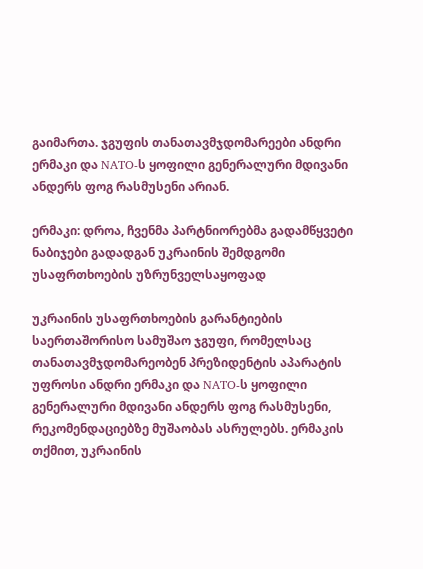გაიმართა. ჯგუფის თანათავმჯდომარეები ანდრი ერმაკი და NATO-ს ყოფილი გენერალური მდივანი ანდერს ფოგ რასმუსენი არიან.

ერმაკი: დროა, ჩვენმა პარტნიორებმა გადამწყვეტი ნაბიჯები გადადგან უკრაინის შემდგომი უსაფრთხოების უზრუნველსაყოფად

უკრაინის უსაფრთხოების გარანტიების საერთაშორისო სამუშაო ჯგუფი, რომელსაც თანათავმჯდომარეობენ პრეზიდენტის აპარატის უფროსი ანდრი ერმაკი და NATO-ს ყოფილი გენერალური მდივანი ანდერს ფოგ რასმუსენი, რეკომენდაციებზე მუშაობას ასრულებს. ერმაკის თქმით, უკრაინის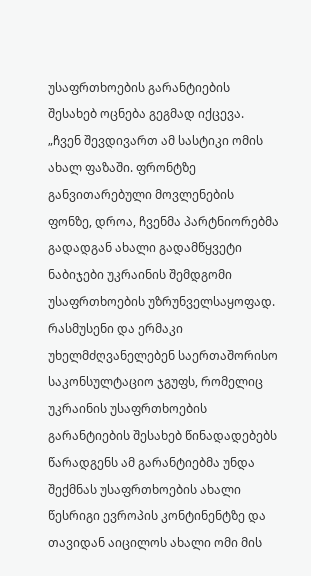უსაფრთხოების გარანტიების შესახებ ოცნება გეგმად იქცევა. „ჩვენ შევდივართ ამ სასტიკი ომის ახალ ფაზაში. ფრონტზე განვითარებული მოვლენების ფონზე, დროა, ჩვენმა პარტნიორებმა გადადგან ახალი გადამწყვეტი ნაბიჯები უკრაინის შემდგომი უსაფრთხოების უზრუნველსაყოფად.   რასმუსენი და ერმაკი უხელმძღვანელებენ საერთაშორისო საკონსულტაციო ჯგუფს, რომელიც უკრაინის უსაფრთხოების გარანტიების შესახებ წინადადებებს წარადგენს ამ გარანტიებმა უნდა შექმნას უსაფრთხოების ახალი წესრიგი ევროპის კონტინენტზე და თავიდან აიცილოს ახალი ომი მის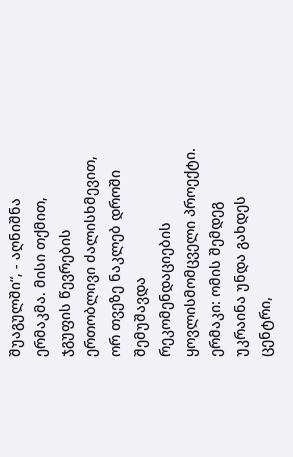შუაგულში“, - აღნიშნა ერმაკმა. მისი თქმით, ჯგუფის წევრების ერთობლივი ძალისხმევით, ორ თვეზე ნაკლებ დროში შემუშავდა რეკომენდაციების ყოვლისმომცველი პროექტი. ერმაკი: ომის შემდეგ უკრაინა უნდა გახდეს ცენტრი,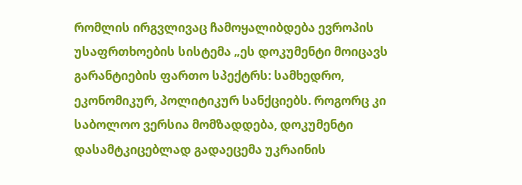რომლის ირგვლივაც ჩამოყალიბდება ევროპის უსაფრთხოების სისტემა „ეს დოკუმენტი მოიცავს გარანტიების ფართო სპექტრს: სამხედრო, ეკონომიკურ, პოლიტიკურ სანქციებს. როგორც კი საბოლოო ვერსია მომზადდება, დოკუმენტი დასამტკიცებლად გადაეცემა უკრაინის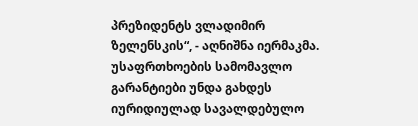პრეზიდენტს ვლადიმირ ზელენსკის“, - აღნიშნა იერმაკმა. უსაფრთხოების სამომავლო გარანტიები უნდა გახდეს იურიდიულად სავალდებულო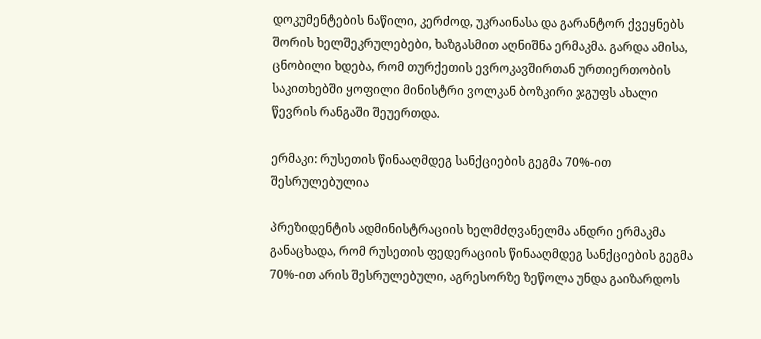დოკუმენტების ნაწილი, კერძოდ, უკრაინასა და გარანტორ ქვეყნებს შორის ხელშეკრულებები, ხაზგასმით აღნიშნა ერმაკმა. გარდა ამისა, ცნობილი ხდება, რომ თურქეთის ევროკავშირთან ურთიერთობის საკითხებში ყოფილი მინისტრი ვოლკან ბოზკირი ჯგუფს ახალი წევრის რანგაში შეუერთდა.

ერმაკი: რუსეთის წინააღმდეგ სანქციების გეგმა 70%-ით შესრულებულია

პრეზიდენტის ადმინისტრაციის ხელმძღვანელმა ანდრი ერმაკმა განაცხადა, რომ რუსეთის ფედერაციის წინააღმდეგ სანქციების გეგმა 70%-ით არის შესრულებული, აგრესორზე ზეწოლა უნდა გაიზარდოს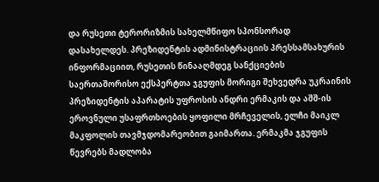და რუსეთი ტერორიზმის სახელმწიფო სპონსორად დასახელდეს. პრეზიდენტის ადმინისტრაციის პრესსამსახურის ინფორმაციით, რუსეთის წინააღმდეგ სანქციების საერთაშორისო ექსპერტთა ჯგუფის მორიგი შეხვედრა უკრაინის პრეზიდენტის აპარატის უფროსის ანდრი ერმაკის და აშშ-ის ეროვნული უსაფრთხოების ყოფილი მრჩეველის, ელჩი მაიკლ მაკფოლის თავმჯდომარეობით გაიმართა. ერმაკმა ჯგუფის წევრებს მადლობა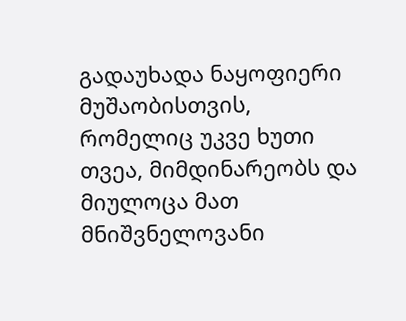გადაუხადა ნაყოფიერი მუშაობისთვის, რომელიც უკვე ხუთი თვეა, მიმდინარეობს და მიულოცა მათ მნიშვნელოვანი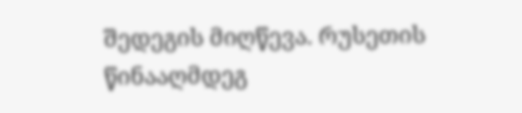შედეგის მიღწევა. რუსეთის წინააღმდეგ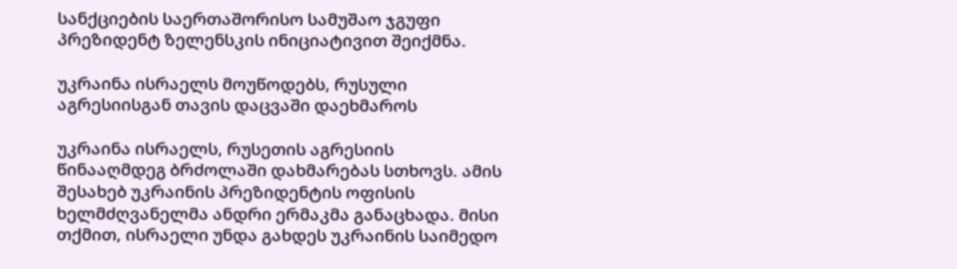სანქციების საერთაშორისო სამუშაო ჯგუფი პრეზიდენტ ზელენსკის ინიციატივით შეიქმნა.

უკრაინა ისრაელს მოუწოდებს, რუსული აგრესიისგან თავის დაცვაში დაეხმაროს

უკრაინა ისრაელს, რუსეთის აგრესიის წინააღმდეგ ბრძოლაში დახმარებას სთხოვს. ამის შესახებ უკრაინის პრეზიდენტის ოფისის ხელმძღვანელმა ანდრი ერმაკმა განაცხადა. მისი თქმით, ისრაელი უნდა გახდეს უკრაინის საიმედო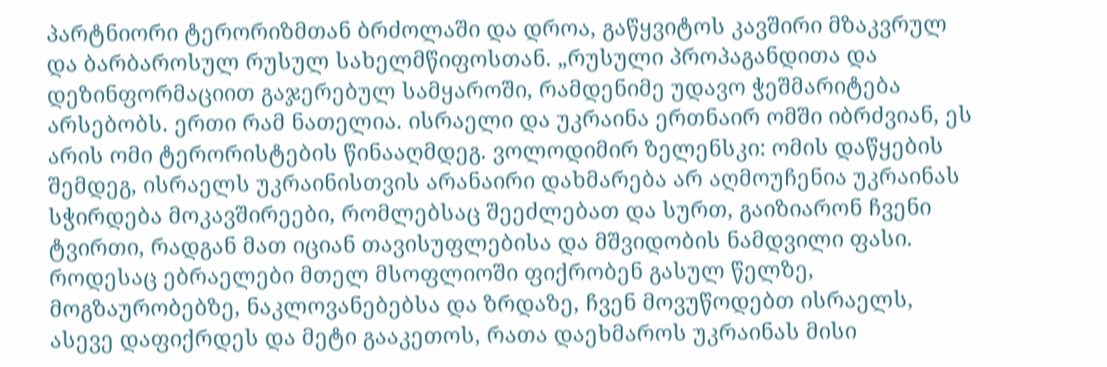პარტნიორი ტერორიზმთან ბრძოლაში და დროა, გაწყვიტოს კავშირი მზაკვრულ და ბარბაროსულ რუსულ სახელმწიფოსთან. „რუსული პროპაგანდითა და დეზინფორმაციით გაჯერებულ სამყაროში, რამდენიმე უდავო ჭეშმარიტება არსებობს. ერთი რამ ნათელია. ისრაელი და უკრაინა ერთნაირ ომში იბრძვიან, ეს არის ომი ტერორისტების წინააღმდეგ. ვოლოდიმირ ზელენსკი: ომის დაწყების შემდეგ, ისრაელს უკრაინისთვის არანაირი დახმარება არ აღმოუჩენია უკრაინას სჭირდება მოკავშირეები, რომლებსაც შეეძლებათ და სურთ, გაიზიარონ ჩვენი ტვირთი, რადგან მათ იციან თავისუფლებისა და მშვიდობის ნამდვილი ფასი. როდესაც ებრაელები მთელ მსოფლიოში ფიქრობენ გასულ წელზე, მოგზაურობებზე, ნაკლოვანებებსა და ზრდაზე, ჩვენ მოვუწოდებთ ისრაელს, ასევე დაფიქრდეს და მეტი გააკეთოს, რათა დაეხმაროს უკრაინას მისი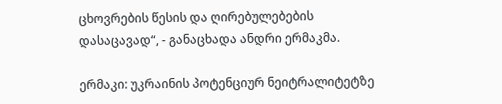ცხოვრების წესის და ღირებულებების დასაცავად“, - განაცხადა ანდრი ერმაკმა.

ერმაკი: უკრაინის პოტენციურ ნეიტრალიტეტზე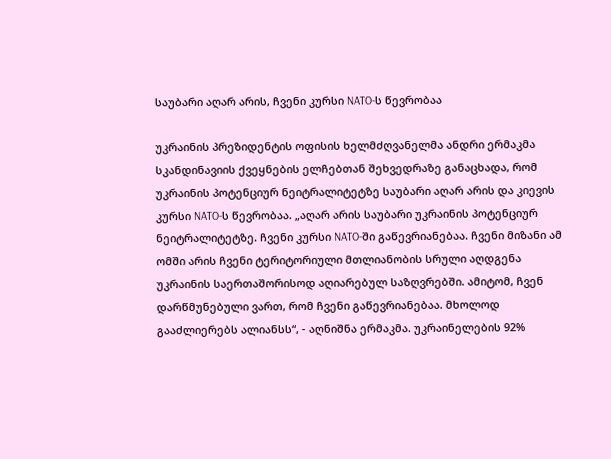საუბარი აღარ არის, ჩვენი კურსი NATO-ს წევრობაა

უკრაინის პრეზიდენტის ოფისის ხელმძღვანელმა ანდრი ერმაკმა სკანდინავიის ქვეყნების ელჩებთან შეხვედრაზე განაცხადა, რომ უკრაინის პოტენციურ ნეიტრალიტეტზე საუბარი აღარ არის და კიევის კურსი NATO-ს წევრობაა. „აღარ არის საუბარი უკრაინის პოტენციურ ნეიტრალიტეტზე. ჩვენი კურსი NATO-ში გაწევრიანებაა. ჩვენი მიზანი ამ ომში არის ჩვენი ტერიტორიული მთლიანობის სრული აღდგენა უკრაინის საერთაშორისოდ აღიარებულ საზღვრებში. ამიტომ, ჩვენ დარწმუნებული ვართ, რომ ჩვენი გაწევრიანებაა. მხოლოდ გააძლიერებს ალიანსს“, - აღნიშნა ერმაკმა. უკრაინელების 92%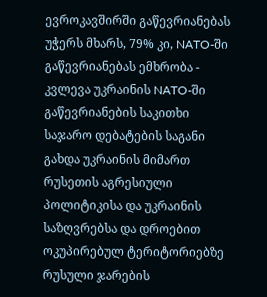ევროკავშირში გაწევრიანებას უჭერს მხარს, 79% კი, NATO-ში გაწევრიანებას ემხრობა - კვლევა უკრაინის NATO-ში გაწევრიანების საკითხი საჯარო დებატების საგანი გახდა უკრაინის მიმართ რუსეთის აგრესიული პოლიტიკისა და უკრაინის საზღვრებსა და დროებით ოკუპირებულ ტერიტორიებზე რუსული ჯარების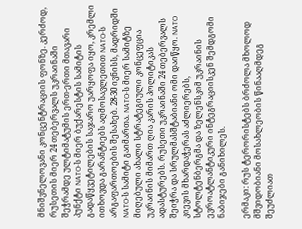მნიშვნელოვანი კონცენტრაციის ფონზე. კერძოდ, რუსეთის მიერ 24 თებერვალს უკრაინაში შეჭრამდე ულტიმატუმის ერთ-ერთი მთავარი პუნქტი NATO-ს მიერ ბუქარესტის სამიტის გადაწყვეტილების საჯარო უარყოფა იყო, კრემლი ითხოვდა გარანტიებს აღმოსავლეთით NATO-ს არგაფართოების შესახებ. 28-30 ივნისს, მადრიდში NATO-ს სამიტი გაიმართა. NATO-ს მიერ სამიტზე მიღებული ახალი სტრატეგიული კონცეფცია უკრაინის მიმართ ღია კარის პოლიტიკას ადასტურებს. რუსეთი უკრაინაში 24 თებერვალს შეიჭრა და სრულმასშტაბიანი ომი დაიწყო. NATO კიევის მხარდაჭერას აძლიერებს, სტოლტენბერგმა და ზელენსკიმ უკრაინის ევროატლანტიკური ინტეგრაციისკენ შემდგომი ნაბიჯები განიხილეს.

ერმაკი: რუს ტერორისტებს ბრძოლა მხოლოდ მშვიდობიანი მოსახლეობის წინააღმდეგ შეუძლიათ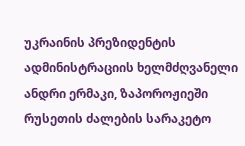უკრაინის პრეზიდენტის ადმინისტრაციის ხელმძღვანელი ანდრი ერმაკი, ზაპოროჟიეში რუსეთის ძალების სარაკეტო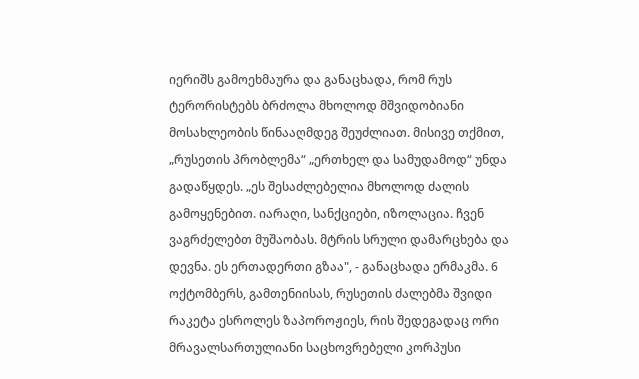იერიშს გამოეხმაურა და განაცხადა, რომ რუს ტერორისტებს ბრძოლა მხოლოდ მშვიდობიანი მოსახლეობის წინააღმდეგ შეუძლიათ. მისივე თქმით, „რუსეთის პრობლემა“ „ერთხელ და სამუდამოდ“ უნდა გადაწყდეს. „ეს შესაძლებელია მხოლოდ ძალის გამოყენებით. იარაღი, სანქციები, იზოლაცია. ჩვენ ვაგრძელებთ მუშაობას. მტრის სრული დამარცხება და დევნა. ეს ერთადერთი გზაა", - განაცხადა ერმაკმა. 6 ოქტომბერს, გამთენიისას, რუსეთის ძალებმა შვიდი რაკეტა ესროლეს ზაპოროჟიეს, რის შედეგადაც ორი მრავალსართულიანი საცხოვრებელი კორპუსი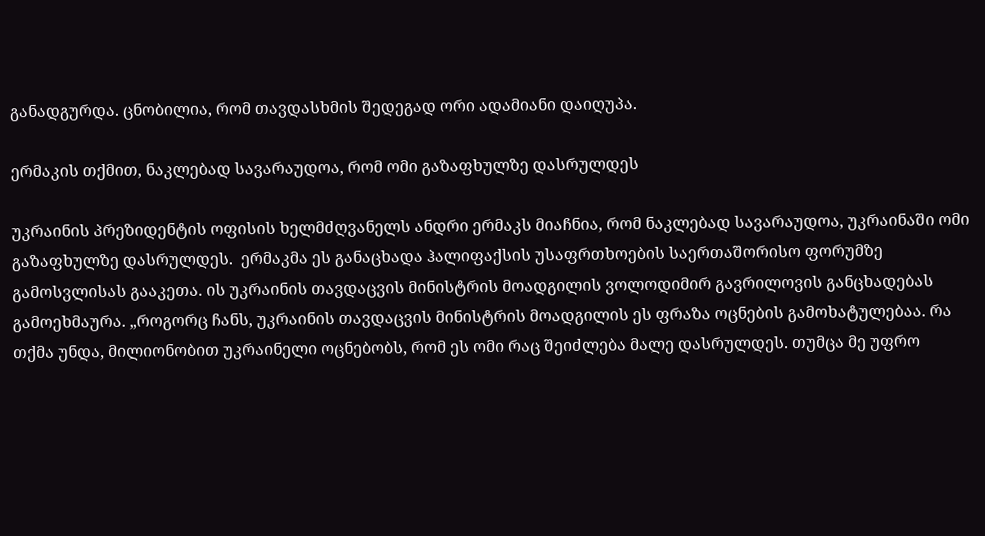განადგურდა. ცნობილია, რომ თავდასხმის შედეგად ორი ადამიანი დაიღუპა.

ერმაკის თქმით, ნაკლებად სავარაუდოა, რომ ომი გაზაფხულზე დასრულდეს

უკრაინის პრეზიდენტის ოფისის ხელმძღვანელს ანდრი ერმაკს მიაჩნია, რომ ნაკლებად სავარაუდოა, უკრაინაში ომი გაზაფხულზე დასრულდეს.  ერმაკმა ეს განაცხადა ჰალიფაქსის უსაფრთხოების საერთაშორისო ფორუმზე გამოსვლისას გააკეთა. ის უკრაინის თავდაცვის მინისტრის მოადგილის ვოლოდიმირ გავრილოვის განცხადებას გამოეხმაურა. „როგორც ჩანს, უკრაინის თავდაცვის მინისტრის მოადგილის ეს ფრაზა ოცნების გამოხატულებაა. რა თქმა უნდა, მილიონობით უკრაინელი ოცნებობს, რომ ეს ომი რაც შეიძლება მალე დასრულდეს. თუმცა მე უფრო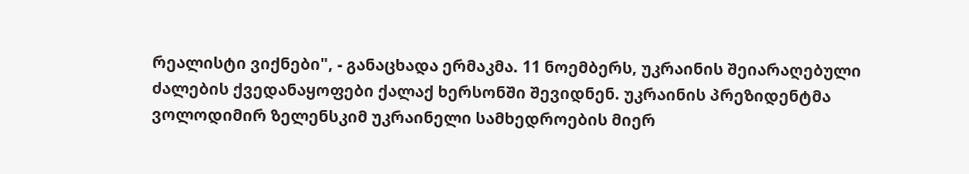რეალისტი ვიქნები", - განაცხადა ერმაკმა. 11 ნოემბერს, უკრაინის შეიარაღებული ძალების ქვედანაყოფები ქალაქ ხერსონში შევიდნენ. უკრაინის პრეზიდენტმა ვოლოდიმირ ზელენსკიმ უკრაინელი სამხედროების მიერ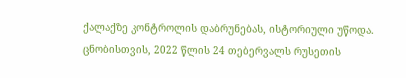ქალაქზე კონტროლის დაბრუნებას, ისტორიული უწოდა. ცნობისთვის, 2022 წლის 24 თებერვალს რუსეთის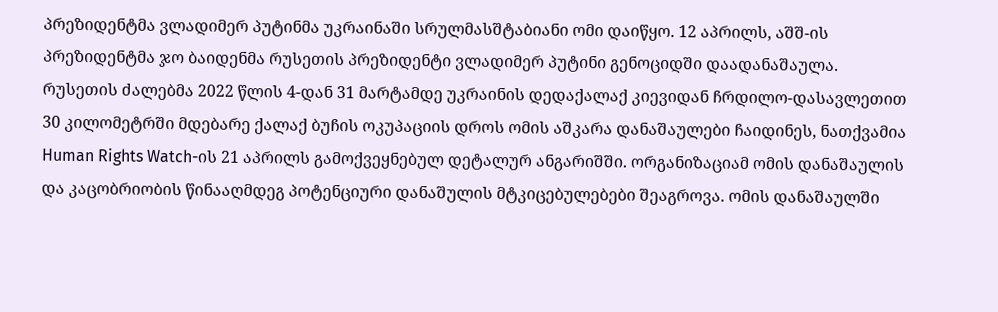პრეზიდენტმა ვლადიმერ პუტინმა უკრაინაში სრულმასშტაბიანი ომი დაიწყო. 12 აპრილს, აშშ-ის პრეზიდენტმა ჯო ბაიდენმა რუსეთის პრეზიდენტი ვლადიმერ პუტინი გენოციდში დაადანაშაულა.  რუსეთის ძალებმა 2022 წლის 4-დან 31 მარტამდე უკრაინის დედაქალაქ კიევიდან ჩრდილო-დასავლეთით 30 კილომეტრში მდებარე ქალაქ ბუჩის ოკუპაციის დროს ომის აშკარა დანაშაულები ჩაიდინეს, ნათქვამია Human Rights Watch-ის 21 აპრილს გამოქვეყნებულ დეტალურ ანგარიშში. ორგანიზაციამ ომის დანაშაულის და კაცობრიობის წინააღმდეგ პოტენციური დანაშულის მტკიცებულებები შეაგროვა. ომის დანაშაულში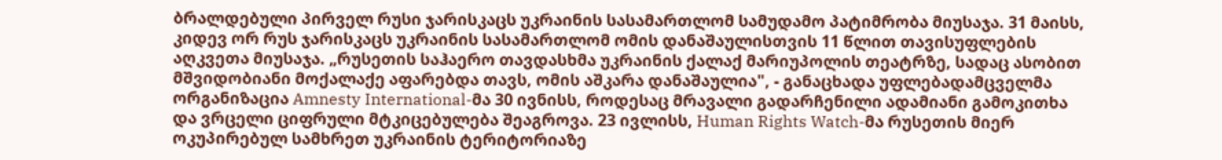ბრალდებული პირველ რუსი ჯარისკაცს უკრაინის სასამართლომ სამუდამო პატიმრობა მიუსაჯა. 31 მაისს, კიდევ ორ რუს ჯარისკაცს უკრაინის სასამართლომ ომის დანაშაულისთვის 11 წლით თავისუფლების აღკვეთა მიუსაჯა. „რუსეთის საჰაერო თავდასხმა უკრაინის ქალაქ მარიუპოლის თეატრზე, სადაც ასობით მშვიდობიანი მოქალაქე აფარებდა თავს, ომის აშკარა დანაშაულია", - განაცხადა უფლებადამცველმა ორგანიზაცია Amnesty International-მა 30 ივნისს, როდესაც მრავალი გადარჩენილი ადამიანი გამოკითხა და ვრცელი ციფრული მტკიცებულება შეაგროვა. 23 ივლისს, Human Rights Watch-მა რუსეთის მიერ ოკუპირებულ სამხრეთ უკრაინის ტერიტორიაზე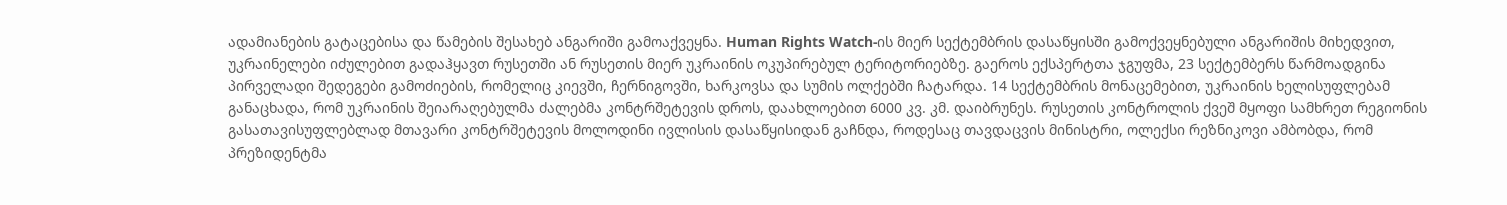ადამიანების გატაცებისა და წამების შესახებ ანგარიში გამოაქვეყნა. Human Rights Watch-ის მიერ სექტემბრის დასაწყისში გამოქვეყნებული ანგარიშის მიხედვით, უკრაინელები იძულებით გადაჰყავთ რუსეთში ან რუსეთის მიერ უკრაინის ოკუპირებულ ტერიტორიებზე. გაეროს ექსპერტთა ჯგუფმა, 23 სექტემბერს წარმოადგინა პირველადი შედეგები გამოძიების, რომელიც კიევში, ჩერნიგოვში, ხარკოვსა და სუმის ოლქებში ჩატარდა. 14 სექტემბრის მონაცემებით, უკრაინის ხელისუფლებამ განაცხადა, რომ უკრაინის შეიარაღებულმა ძალებმა კონტრშეტევის დროს, დაახლოებით 6000 კვ. კმ. დაიბრუნეს. რუსეთის კონტროლის ქვეშ მყოფი სამხრეთ რეგიონის გასათავისუფლებლად მთავარი კონტრშეტევის მოლოდინი ივლისის დასაწყისიდან გაჩნდა, როდესაც თავდაცვის მინისტრი, ოლექსი რეზნიკოვი ამბობდა, რომ პრეზიდენტმა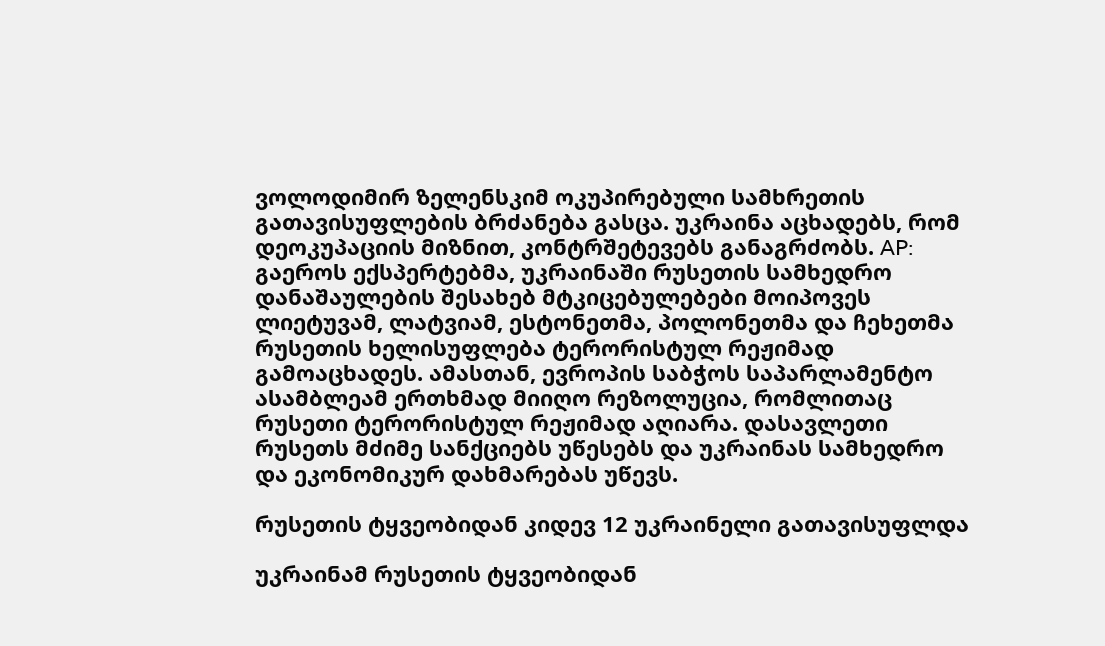ვოლოდიმირ ზელენსკიმ ოკუპირებული სამხრეთის გათავისუფლების ბრძანება გასცა. უკრაინა აცხადებს, რომ დეოკუპაციის მიზნით, კონტრშეტევებს განაგრძობს. AP: გაეროს ექსპერტებმა, უკრაინაში რუსეთის სამხედრო დანაშაულების შესახებ მტკიცებულებები მოიპოვეს ლიეტუვამ, ლატვიამ, ესტონეთმა, პოლონეთმა და ჩეხეთმა რუსეთის ხელისუფლება ტერორისტულ რეჟიმად გამოაცხადეს. ამასთან, ევროპის საბჭოს საპარლამენტო ასამბლეამ ერთხმად მიიღო რეზოლუცია, რომლითაც რუსეთი ტერორისტულ რეჟიმად აღიარა. დასავლეთი რუსეთს მძიმე სანქციებს უწესებს და უკრაინას სამხედრო და ეკონომიკურ დახმარებას უწევს.

რუსეთის ტყვეობიდან კიდევ 12 უკრაინელი გათავისუფლდა

უკრაინამ რუსეთის ტყვეობიდან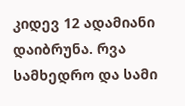კიდევ 12 ადამიანი დაიბრუნა. რვა სამხედრო და სამი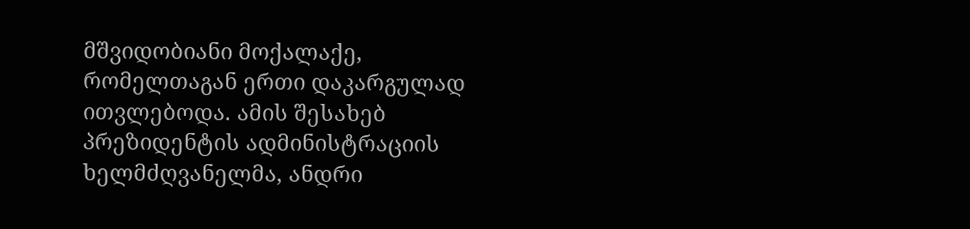მშვიდობიანი მოქალაქე, რომელთაგან ერთი დაკარგულად ითვლებოდა. ამის შესახებ პრეზიდენტის ადმინისტრაციის ხელმძღვანელმა, ანდრი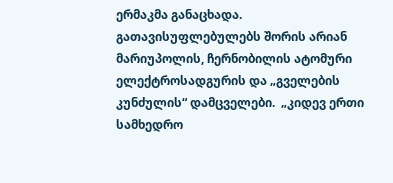ერმაკმა განაცხადა. გათავისუფლებულებს შორის არიან მარიუპოლის, ჩერნობილის ატომური ელექტროსადგურის და „გველების კუნძულის“ დამცველები.  „კიდევ ერთი სამხედრო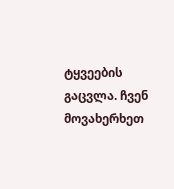ტყვეების გაცვლა. ჩვენ მოვახერხეთ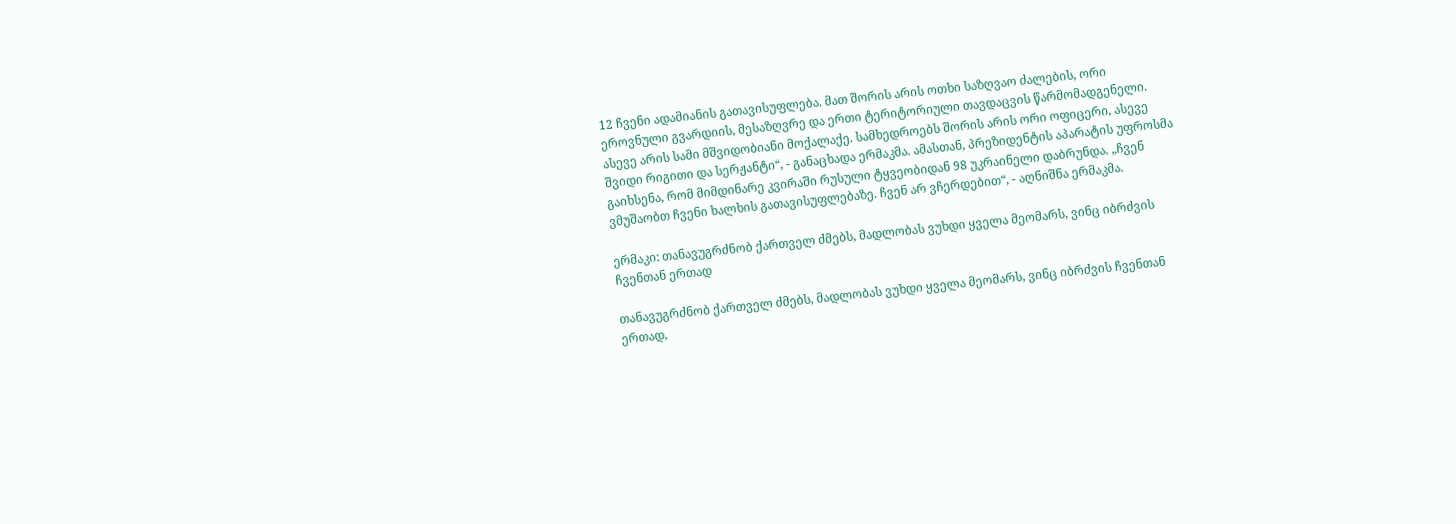12 ჩვენი ადამიანის გათავისუფლება. მათ შორის არის ოთხი საზღვაო ძალების, ორი ეროვნული გვარდიის, მესაზღვრე და ერთი ტერიტორიული თავდაცვის წარმომადგენელი. ასევე არის სამი მშვიდობიანი მოქალაქე. სამხედროებს შორის არის ორი ოფიცერი, ასევე შვიდი რიგითი და სერჟანტი“, - განაცხადა ერმაკმა. ამასთან, პრეზიდენტის აპარატის უფროსმა გაიხსენა, რომ მიმდინარე კვირაში რუსული ტყვეობიდან 98 უკრაინელი დაბრუნდა. „ჩვენ ვმუშაობთ ჩვენი ხალხის გათავისუფლებაზე. ჩვენ არ ვჩერდებით“, - აღნიშნა ერმაკმა.

ერმაკი: თანავუგრძნობ ქართველ ძმებს, მადლობას ვუხდი ყველა მეომარს, ვინც იბრძვის ჩვენთან ერთად

თანავუგრძნობ ქართველ ძმებს, მადლობას ვუხდი ყველა მეომარს, ვინც იბრძვის ჩვენთან ერთად,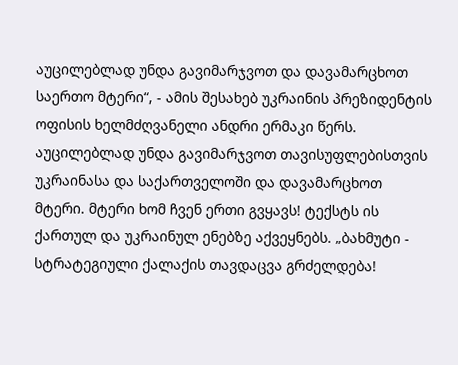აუცილებლად უნდა გავიმარჯვოთ და დავამარცხოთ საერთო მტერი“, - ამის შესახებ უკრაინის პრეზიდენტის ოფისის ხელმძღვანელი ანდრი ერმაკი წერს. აუცილებლად უნდა გავიმარჯვოთ თავისუფლებისთვის უკრაინასა და საქართველოში და დავამარცხოთ მტერი. მტერი ხომ ჩვენ ერთი გვყავს! ტექსტს ის ქართულ და უკრაინულ ენებზე აქვეყნებს. „ბახმუტი - სტრატეგიული ქალაქის თავდაცვა გრძელდება!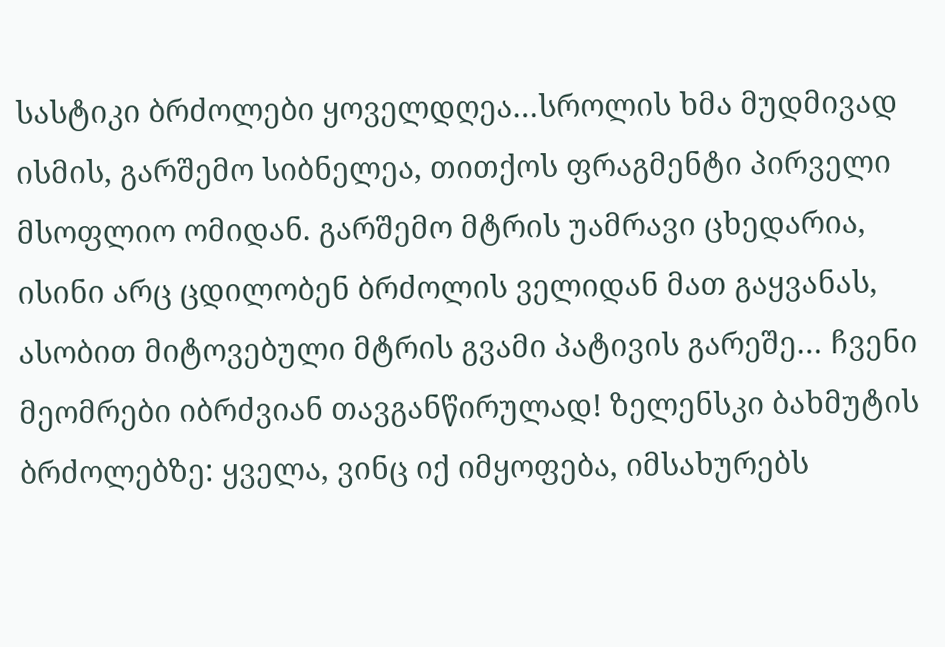სასტიკი ბრძოლები ყოველდღეა…სროლის ხმა მუდმივად ისმის, გარშემო სიბნელეა, თითქოს ფრაგმენტი პირველი მსოფლიო ომიდან. გარშემო მტრის უამრავი ცხედარია, ისინი არც ცდილობენ ბრძოლის ველიდან მათ გაყვანას, ასობით მიტოვებული მტრის გვამი პატივის გარეშე… ჩვენი მეომრები იბრძვიან თავგანწირულად! ზელენსკი ბახმუტის ბრძოლებზე: ყველა, ვინც იქ იმყოფება, იმსახურებს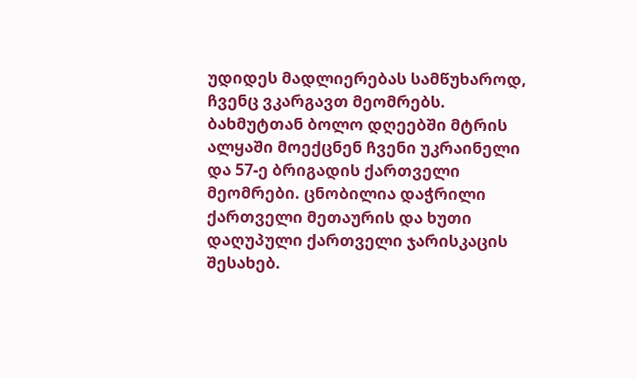უდიდეს მადლიერებას სამწუხაროდ, ჩვენც ვკარგავთ მეომრებს. ბახმუტთან ბოლო დღეებში მტრის ალყაში მოექცნენ ჩვენი უკრაინელი და 57-ე ბრიგადის ქართველი მეომრები. ცნობილია დაჭრილი ქართველი მეთაურის და ხუთი დაღუპული ქართველი ჯარისკაცის შესახებ.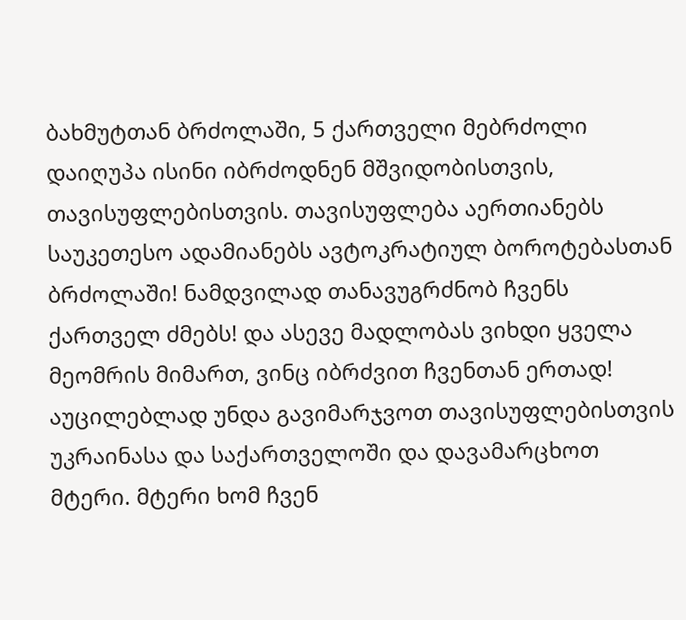ბახმუტთან ბრძოლაში, 5 ქართველი მებრძოლი დაიღუპა ისინი იბრძოდნენ მშვიდობისთვის, თავისუფლებისთვის. თავისუფლება აერთიანებს საუკეთესო ადამიანებს ავტოკრატიულ ბოროტებასთან ბრძოლაში! ნამდვილად თანავუგრძნობ ჩვენს ქართველ ძმებს! და ასევე მადლობას ვიხდი ყველა მეომრის მიმართ, ვინც იბრძვით ჩვენთან ერთად! აუცილებლად უნდა გავიმარჯვოთ თავისუფლებისთვის უკრაინასა და საქართველოში და დავამარცხოთ მტერი. მტერი ხომ ჩვენ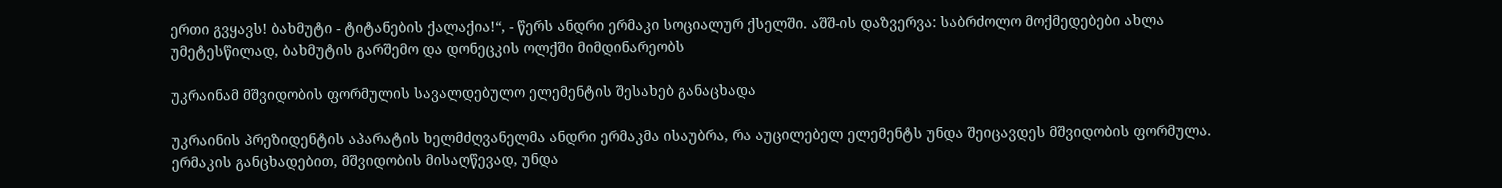ერთი გვყავს! ბახმუტი - ტიტანების ქალაქია!“, - წერს ანდრი ერმაკი სოციალურ ქსელში. აშშ-ის დაზვერვა: საბრძოლო მოქმედებები ახლა უმეტესწილად, ბახმუტის გარშემო და დონეცკის ოლქში მიმდინარეობს

უკრაინამ მშვიდობის ფორმულის სავალდებულო ელემენტის შესახებ განაცხადა

უკრაინის პრეზიდენტის აპარატის ხელმძღვანელმა ანდრი ერმაკმა ისაუბრა, რა აუცილებელ ელემენტს უნდა შეიცავდეს მშვიდობის ფორმულა. ერმაკის განცხადებით, მშვიდობის მისაღწევად, უნდა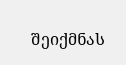შეიქმნას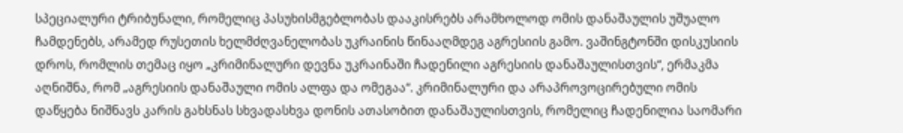სპეციალური ტრიბუნალი, რომელიც პასუხისმგებლობას დააკისრებს არამხოლოდ ომის დანაშაულის უშუალო ჩამდენებს, არამედ რუსეთის ხელმძღვანელობას უკრაინის წინააღმდეგ აგრესიის გამო. ვაშინგტონში დისკუსიის დროს, რომლის თემაც იყო „კრიმინალური დევნა უკრაინაში ჩადენილი აგრესიის დანაშაულისთვის“, ერმაკმა აღნიშნა, რომ „აგრესიის დანაშაული ომის ალფა და ომეგაა“. კრიმინალური და არაპროვოცირებული ომის დაწყება ნიშნავს კარის გახსნას სხვადასხვა დონის ათასობით დანაშაულისთვის, რომელიც ჩადენილია საომარი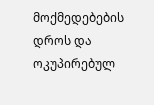მოქმედებების დროს და ოკუპირებულ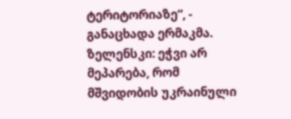ტერიტორიაზე“, - განაცხადა ერმაკმა. ზელენსკი: ეჭვი არ მეპარება, რომ მშვიდობის უკრაინული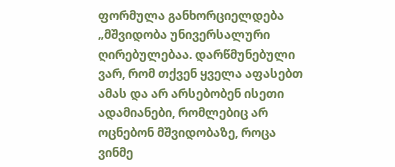ფორმულა განხორციელდება „მშვიდობა უნივერსალური ღირებულებაა. დარწმუნებული ვარ, რომ თქვენ ყველა აფასებთ ამას და არ არსებობენ ისეთი ადამიანები, რომლებიც არ ოცნებონ მშვიდობაზე, როცა ვინმე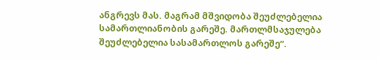ანგრევს მას. მაგრამ მშვიდობა შეუძლებელია სამართლიანობის გარეშე. მართლმსაჯულება შეუძლებელია სასამართლოს გარეშე“.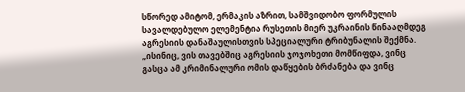სწორედ ამიტომ, ერმაკის აზრით, სამშვიდობო ფორმულის სავალდებულო ელემენტია რუსეთის მიერ უკრაინის წინააღმდეგ აგრესიის დანაშაულისთვის სპეციალური ტრიბუნალის შექმნა. „ისინიც, ვის თავებშიც აგრესიის ჯოჯოხეთი მომწიფდა, ვინც გასცა ამ კრიმინალური ომის დაწყების ბრძანება და ვინც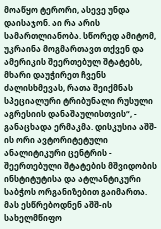მოაწყო ტერორი, ასევე უნდა დაისაჯონ. აი რა არის სამართლიანობა. სწორედ ამიტომ, უკრაინა მოგმართავთ თქვენ და ამერიკის შეერთებულ შტატებს, მხარი დაუჭირეთ ჩვენს ძალისხმევას, რათა შეიქმნას სპეციალური ტრიბუნალი რუსული აგრესიის დანაშაულისთვის“, - განაცხადა ერმაკმა. დისკუსია აშშ-ის ორი ავტორიტეტული ანალიტიკური ცენტრის - შეერთებული შტატების მშვიდობის ინსტიტუტისა და ატლანტიკური საბჭოს ორგანიზებით გაიმართა. მას ესწრებოდნენ აშშ-ის სახელმწიფო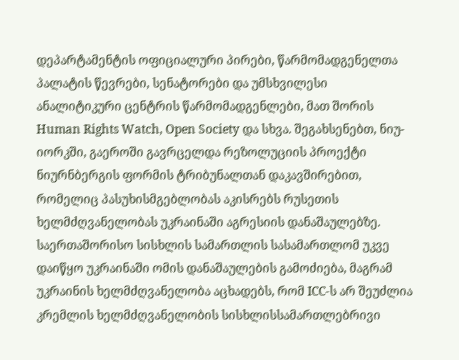დეპარტამენტის ოფიციალური პირები, წარმომადგენელთა პალატის წევრები, სენატორები და უმსხვილესი ანალიტიკური ცენტრის წარმომადგენლები, მათ შორის Human Rights Watch, Open Society და სხვა. შეგახსენებთ, ნიუ-იორკში, გაეროში გავრცელდა რეზოლუციის პროექტი ნიურნბერგის ფორმის ტრიბუნალთან დაკავშირებით, რომელიც პასუხისმგებლობას აკისრებს რუსეთის ხელმძღვანელობას უკრაინაში აგრესიის დანაშაულებზე. საერთაშორისო სისხლის სამართლის სასამართლომ უკვე დაიწყო უკრაინაში ომის დანაშაულების გამოძიება, მაგრამ უკრაინის ხელმძღვანელობა აცხადებს, რომ ICC-ს არ შეუძლია კრემლის ხელმძღვანელობის სისხლისსამართლებრივი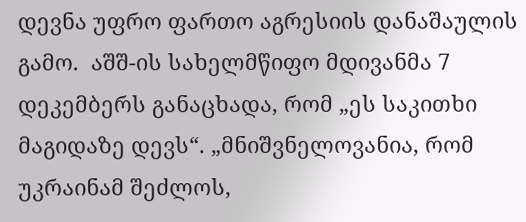დევნა უფრო ფართო აგრესიის დანაშაულის გამო.  აშშ-ის სახელმწიფო მდივანმა 7 დეკემბერს განაცხადა, რომ „ეს საკითხი მაგიდაზე დევს“. „მნიშვნელოვანია, რომ უკრაინამ შეძლოს,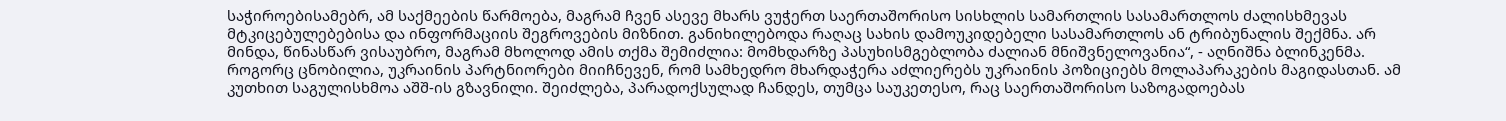საჭიროებისამებრ, ამ საქმეების წარმოება, მაგრამ ჩვენ ასევე მხარს ვუჭერთ საერთაშორისო სისხლის სამართლის სასამართლოს ძალისხმევას მტკიცებულებებისა და ინფორმაციის შეგროვების მიზნით. განიხილებოდა რაღაც სახის დამოუკიდებელი სასამართლოს ან ტრიბუნალის შექმნა. არ მინდა, წინასწარ ვისაუბრო, მაგრამ მხოლოდ ამის თქმა შემიძლია: მომხდარზე პასუხისმგებლობა ძალიან მნიშვნელოვანია“, - აღნიშნა ბლინკენმა.  როგორც ცნობილია, უკრაინის პარტნიორები მიიჩნევენ, რომ სამხედრო მხარდაჭერა აძლიერებს უკრაინის პოზიციებს მოლაპარაკების მაგიდასთან. ამ კუთხით საგულისხმოა აშშ-ის გზავნილი. შეიძლება, პარადოქსულად ჩანდეს, თუმცა საუკეთესო, რაც საერთაშორისო საზოგადოებას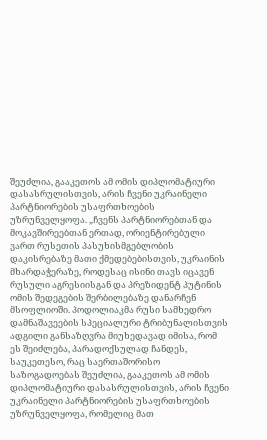შეუძლია, გააკეთოს ამ ომის დიპლომატიური დასასრულისთვის, არის ჩვენი უკრაინელი პარტნიორების უსაფრთხოების უზრუნველყოფა. „ჩვენს პარტნიორებთან და მოკავშირეებთან ერთად, ორიენტირებული ვართ რუსეთის პასუხისმგებლობის დაკისრებაზე მათი ქმედებებისთვის, უკრაინის მხარდაჭერაზე, როდესაც ისინი თავს იცავენ რუსული აგრესიისგან და პრეზიდენტ პუტინის ომის შედეგების შერბილებაზე დანარჩენ მსოფლიოში. პოდოლიაკმა რუსი სამხედრო დამნაშავეების სპეციალური ტრიბუნალისთვის ადგილი განსაზღვრა მიუხედავად იმისა, რომ ეს შეიძლება, პარადოქსულად ჩანდეს, საუკეთესო, რაც საერთაშორისო საზოგადოებას შეუძლია, გააკეთოს ამ ომის დიპლომატიური დასასრულისთვის, არის ჩვენი უკრაინელი პარტნიორების უსაფრთხოების უზრუნველყოფა, რომელიც მათ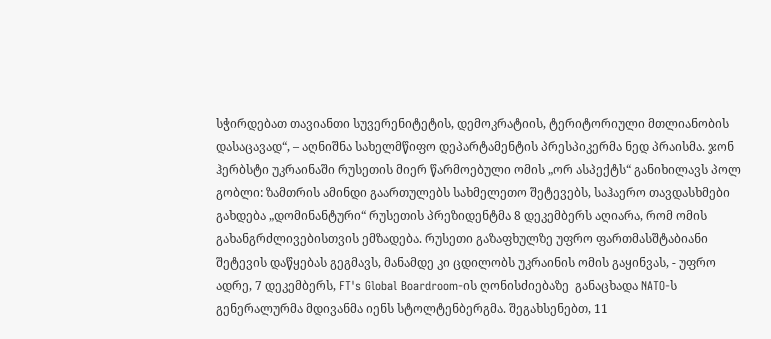სჭირდებათ თავიანთი სუვერენიტეტის, დემოკრატიის, ტერიტორიული მთლიანობის დასაცავად“, – აღნიშნა სახელმწიფო დეპარტამენტის პრესპიკერმა ნედ პრაისმა. ჯონ ჰერბსტი უკრაინაში რუსეთის მიერ წარმოებული ომის „ორ ასპექტს“ განიხილავს პოლ გობლი: ზამთრის ამინდი გაართულებს სახმელეთო შეტევებს, საჰაერო თავდასხმები გახდება „დომინანტური“ რუსეთის პრეზიდენტმა 8 დეკემბერს აღიარა, რომ ომის გახანგრძლივებისთვის ემზადება. რუსეთი გაზაფხულზე უფრო ფართმასშტაბიანი შეტევის დაწყებას გეგმავს, მანამდე კი ცდილობს უკრაინის ომის გაყინვას, - უფრო ადრე, 7 დეკემბერს, FT's Global Boardroom-ის ღონისძიებაზე  განაცხადა NATO-ს გენერალურმა მდივანმა იენს სტოლტენბერგმა. შეგახსენებთ, 11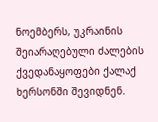ნოემბერს, უკრაინის შეიარაღებული ძალების ქვედანაყოფები ქალაქ ხერსონში შევიდნენ.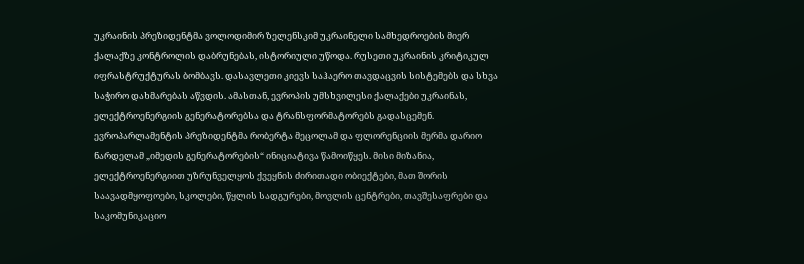უკრაინის პრეზიდენტმა ვოლოდიმირ ზელენსკიმ უკრაინელი სამხედროების მიერ ქალაქზე კონტროლის დაბრუნებას, ისტორიული უწოდა. რუსეთი უკრაინის კრიტიკულ იფრასტრუქტურას ბომბავს. დასავლეთი კიევს საჰაერო თავდაცვის სისტემებს და სხვა საჭირო დახმარებას აწვდის. ამასთან, ევროპის უმსხვილესი ქალაქები უკრაინას, ელექტროენერგიის გენერატორებსა და ტრანსფორმატორებს გადასცემენ. ევროპარლამენტის პრეზიდენტმა რობერტა მეცოლამ და ფლორენციის მერმა დარიო ნარდელამ „იმედის გენერატორების“ ინიციატივა წამოიწყეს. მისი მიზანია, ელექტროენერგიით უზრუნველყოს ქვეყნის ძირითადი ობიექტები, მათ შორის საავადმყოფოები, სკოლები, წყლის სადგურები, მოვლის ცენტრები, თავშესაფრები და საკომუნიკაციო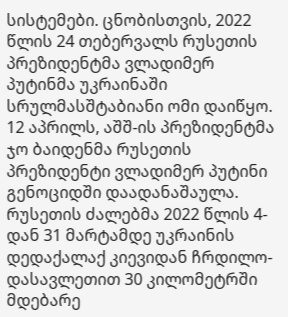სისტემები. ცნობისთვის, 2022 წლის 24 თებერვალს რუსეთის პრეზიდენტმა ვლადიმერ პუტინმა უკრაინაში სრულმასშტაბიანი ომი დაიწყო. 12 აპრილს, აშშ-ის პრეზიდენტმა ჯო ბაიდენმა რუსეთის პრეზიდენტი ვლადიმერ პუტინი გენოციდში დაადანაშაულა.  რუსეთის ძალებმა 2022 წლის 4-დან 31 მარტამდე უკრაინის დედაქალაქ კიევიდან ჩრდილო-დასავლეთით 30 კილომეტრში მდებარე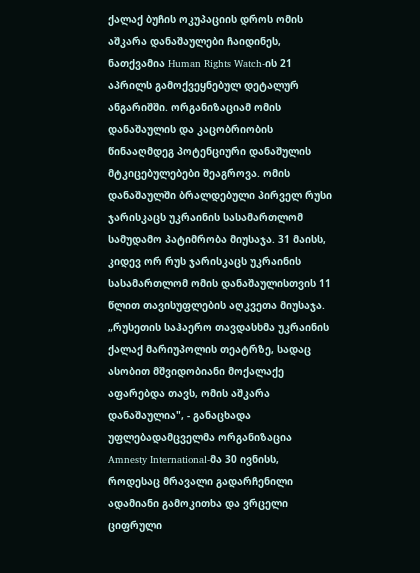ქალაქ ბუჩის ოკუპაციის დროს ომის აშკარა დანაშაულები ჩაიდინეს, ნათქვამია Human Rights Watch-ის 21 აპრილს გამოქვეყნებულ დეტალურ ანგარიშში. ორგანიზაციამ ომის დანაშაულის და კაცობრიობის წინააღმდეგ პოტენციური დანაშულის მტკიცებულებები შეაგროვა. ომის დანაშაულში ბრალდებული პირველ რუსი ჯარისკაცს უკრაინის სასამართლომ სამუდამო პატიმრობა მიუსაჯა. 31 მაისს, კიდევ ორ რუს ჯარისკაცს უკრაინის სასამართლომ ომის დანაშაულისთვის 11 წლით თავისუფლების აღკვეთა მიუსაჯა. „რუსეთის საჰაერო თავდასხმა უკრაინის ქალაქ მარიუპოლის თეატრზე, სადაც ასობით მშვიდობიანი მოქალაქე აფარებდა თავს, ომის აშკარა დანაშაულია", - განაცხადა უფლებადამცველმა ორგანიზაცია Amnesty International-მა 30 ივნისს, როდესაც მრავალი გადარჩენილი ადამიანი გამოკითხა და ვრცელი ციფრული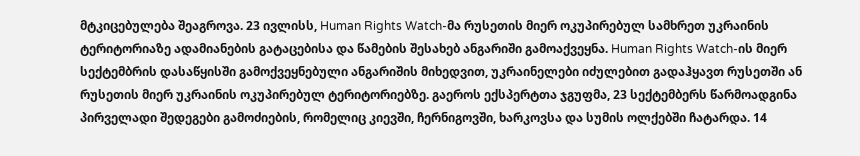მტკიცებულება შეაგროვა. 23 ივლისს, Human Rights Watch-მა რუსეთის მიერ ოკუპირებულ სამხრეთ უკრაინის ტერიტორიაზე ადამიანების გატაცებისა და წამების შესახებ ანგარიში გამოაქვეყნა. Human Rights Watch-ის მიერ სექტემბრის დასაწყისში გამოქვეყნებული ანგარიშის მიხედვით, უკრაინელები იძულებით გადაჰყავთ რუსეთში ან რუსეთის მიერ უკრაინის ოკუპირებულ ტერიტორიებზე. გაეროს ექსპერტთა ჯგუფმა, 23 სექტემბერს წარმოადგინა პირველადი შედეგები გამოძიების, რომელიც კიევში, ჩერნიგოვში, ხარკოვსა და სუმის ოლქებში ჩატარდა. 14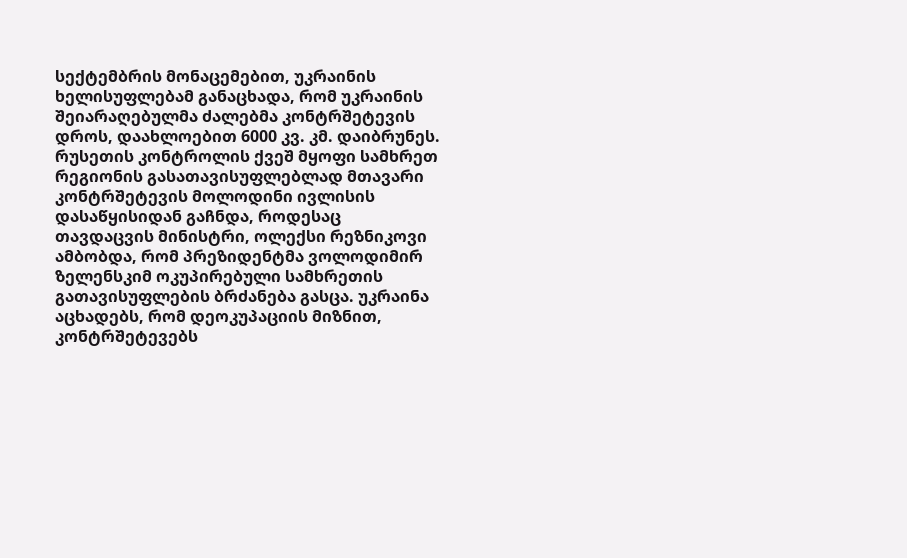სექტემბრის მონაცემებით, უკრაინის ხელისუფლებამ განაცხადა, რომ უკრაინის შეიარაღებულმა ძალებმა კონტრშეტევის დროს, დაახლოებით 6000 კვ. კმ. დაიბრუნეს. რუსეთის კონტროლის ქვეშ მყოფი სამხრეთ რეგიონის გასათავისუფლებლად მთავარი კონტრშეტევის მოლოდინი ივლისის დასაწყისიდან გაჩნდა, როდესაც თავდაცვის მინისტრი, ოლექსი რეზნიკოვი ამბობდა, რომ პრეზიდენტმა ვოლოდიმირ ზელენსკიმ ოკუპირებული სამხრეთის გათავისუფლების ბრძანება გასცა. უკრაინა აცხადებს, რომ დეოკუპაციის მიზნით, კონტრშეტევებს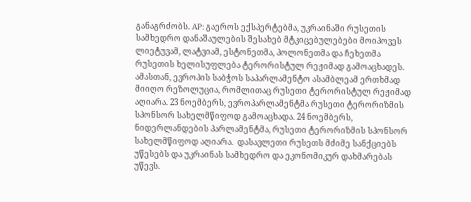განაგრძობს. AP: გაეროს ექსპერტებმა, უკრაინაში რუსეთის სამხედრო დანაშაულების შესახებ მტკიცებულებები მოიპოვეს ლიეტუვამ, ლატვიამ, ესტონეთმა, პოლონეთმა და ჩეხეთმა რუსეთის ხელისუფლება ტერორისტულ რეჟიმად გამოაცხადეს. ამასთან, ევროპის საბჭოს საპარლამენტო ასამბლეამ ერთხმად მიიღო რეზოლუცია, რომლითაც რუსეთი ტერორისტულ რეჟიმად აღიარა. 23 ნოემბერს, ევროპარლამენტმა რუსეთი ტერორიზმის სპონსორ სახელმწიფოდ გამოაცხადა. 24 ნოემბერს, ნიდერლანდების პარლამენტმა, რუსეთი ტერორიზმის სპონსორ სახელმწიფოდ აღიარა.  დასავლეთი რუსეთს მძიმე სანქციებს უწესებს და უკრაინას სამხედრო და ეკონომიკურ დახმარებას უწევს.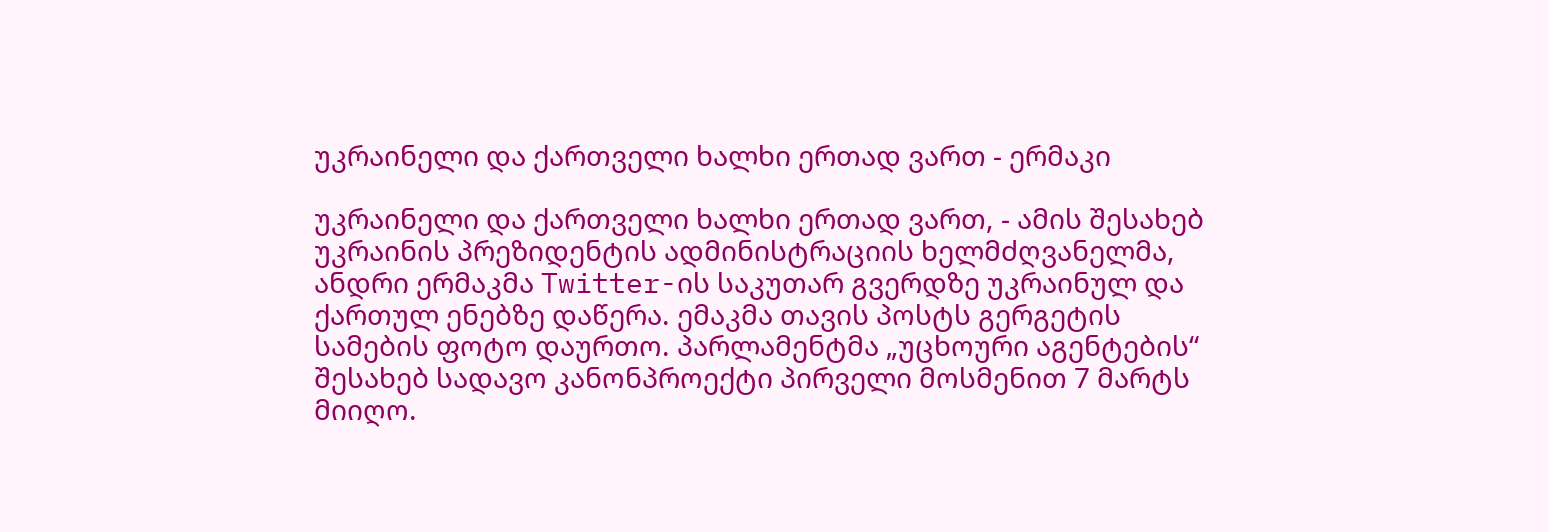უკრაინელი და ქართველი ხალხი ერთად ვართ - ერმაკი

უკრაინელი და ქართველი ხალხი ერთად ვართ, - ამის შესახებ უკრაინის პრეზიდენტის ადმინისტრაციის ხელმძღვანელმა, ანდრი ერმაკმა Twitter-ის საკუთარ გვერდზე უკრაინულ და ქართულ ენებზე დაწერა. ემაკმა თავის პოსტს გერგეტის სამების ფოტო დაურთო. პარლამენტმა „უცხოური აგენტების“ შესახებ სადავო კანონპროექტი პირველი მოსმენით 7 მარტს მიიღო.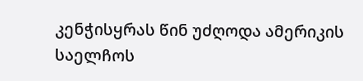კენჭისყრას წინ უძღოდა ამერიკის საელჩოს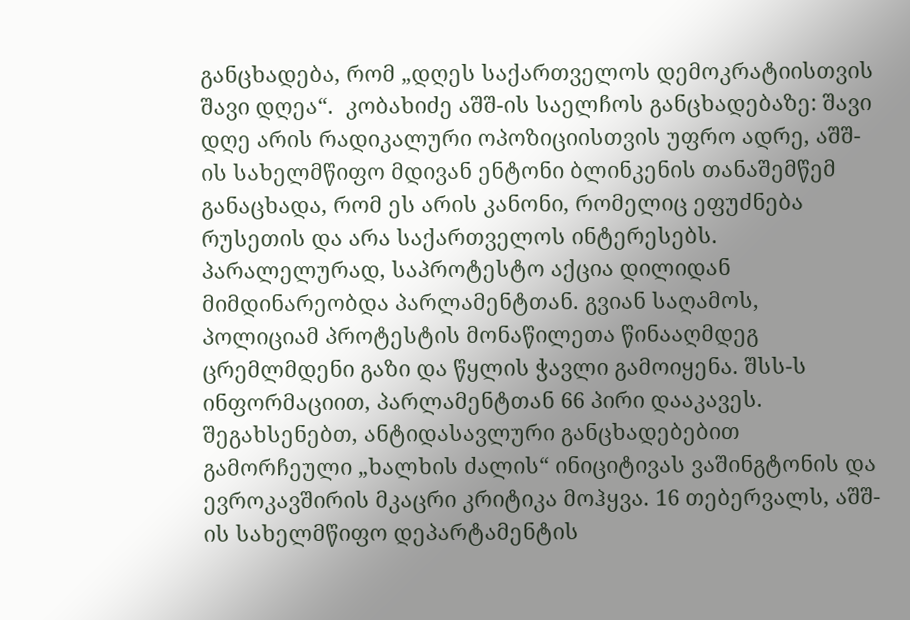განცხადება, რომ „დღეს საქართველოს დემოკრატიისთვის შავი დღეა“.  კობახიძე აშშ-ის საელჩოს განცხადებაზე: შავი დღე არის რადიკალური ოპოზიციისთვის უფრო ადრე, აშშ-ის სახელმწიფო მდივან ენტონი ბლინკენის თანაშემწემ განაცხადა, რომ ეს არის კანონი, რომელიც ეფუძნება რუსეთის და არა საქართველოს ინტერესებს. პარალელურად, საპროტესტო აქცია დილიდან მიმდინარეობდა პარლამენტთან. გვიან საღამოს, პოლიციამ პროტესტის მონაწილეთა წინააღმდეგ ცრემლმდენი გაზი და წყლის ჭავლი გამოიყენა. შსს-ს ინფორმაციით, პარლამენტთან 66 პირი დააკავეს. შეგახსენებთ, ანტიდასავლური განცხადებებით გამორჩეული „ხალხის ძალის“ ინიციტივას ვაშინგტონის და ევროკავშირის მკაცრი კრიტიკა მოჰყვა. 16 თებერვალს, აშშ-ის სახელმწიფო დეპარტამენტის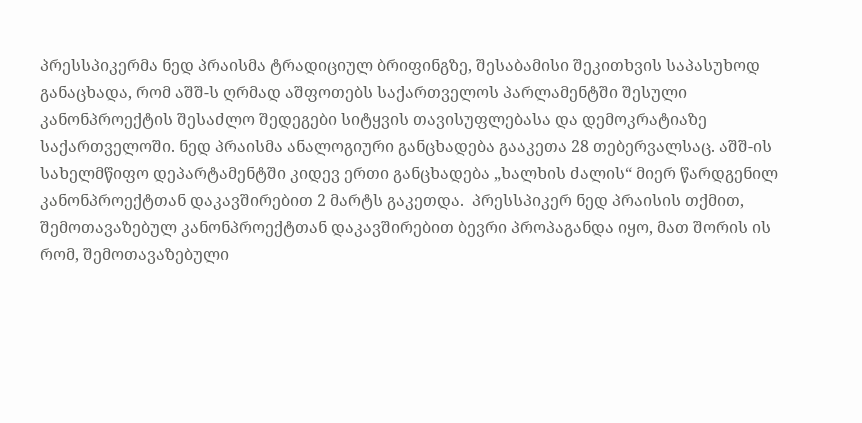პრესსპიკერმა ნედ პრაისმა ტრადიციულ ბრიფინგზე, შესაბამისი შეკითხვის საპასუხოდ განაცხადა, რომ აშშ-ს ღრმად აშფოთებს საქართველოს პარლამენტში შესული კანონპროექტის შესაძლო შედეგები სიტყვის თავისუფლებასა და დემოკრატიაზე საქართველოში. ნედ პრაისმა ანალოგიური განცხადება გააკეთა 28 თებერვალსაც. აშშ-ის სახელმწიფო დეპარტამენტში კიდევ ერთი განცხადება „ხალხის ძალის“ მიერ წარდგენილ კანონპროექტთან დაკავშირებით 2 მარტს გაკეთდა.  პრესსპიკერ ნედ პრაისის თქმით, შემოთავაზებულ კანონპროექტთან დაკავშირებით ბევრი პროპაგანდა იყო, მათ შორის ის რომ, შემოთავაზებული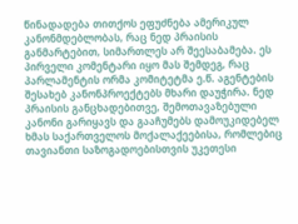წინადადება თითქოს ეფუძნება ამერიკულ კანონმდებლობას, რაც ნედ პრაისის განმარტებით, სიმართლეს არ შეესაბამება. ეს პირველი კომენტარი იყო მას შემდეგ, რაც პარლამენტის ორმა კომიტეტმა ე.წ. აგენტების შესახებ კანონპროექტებს მხარი დაუჭირა. ნედ პრაისის განცხადებითვე, შემოთავაზებული კანონი გარიყავს და გააჩუმებს დამოუკიდებელ ხმას საქართველოს მოქალაქეებისა, რომლებიც თავიანთი საზოგადოებისთვის უკეთესი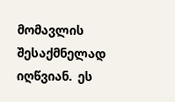მომავლის შესაქმნელად იღწვიან.  ეს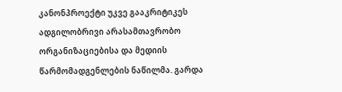კანონპროექტი უკვე გააკრიტიკეს ადგილობრივი არასამთავრობო ორგანიზაციებისა და მედიის წარმომადგენლების ნაწილმა. გარდა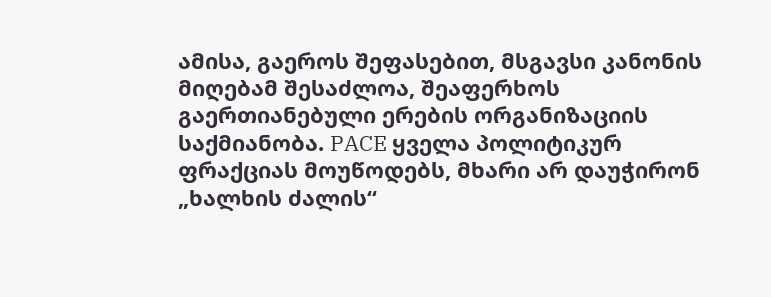ამისა, გაეროს შეფასებით, მსგავსი კანონის მიღებამ შესაძლოა, შეაფერხოს გაერთიანებული ერების ორგანიზაციის საქმიანობა. PACE ყველა პოლიტიკურ ფრაქციას მოუწოდებს, მხარი არ დაუჭირონ „ხალხის ძალის“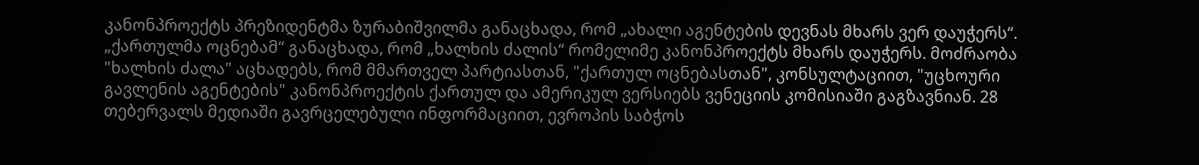კანონპროექტს პრეზიდენტმა ზურაბიშვილმა განაცხადა, რომ „ახალი აგენტების დევნას მხარს ვერ დაუჭერს“. „ქართულმა ოცნებამ“ განაცხადა, რომ „ხალხის ძალის“ რომელიმე კანონპროექტს მხარს დაუჭერს. მოძრაობა "ხალხის ძალა" აცხადებს, რომ მმართველ პარტიასთან, "ქართულ ოცნებასთან", კონსულტაციით, "უცხოური გავლენის აგენტების" კანონპროექტის ქართულ და ამერიკულ ვერსიებს ვენეციის კომისიაში გაგზავნიან. 28 თებერვალს მედიაში გავრცელებული ინფორმაციით, ევროპის საბჭოს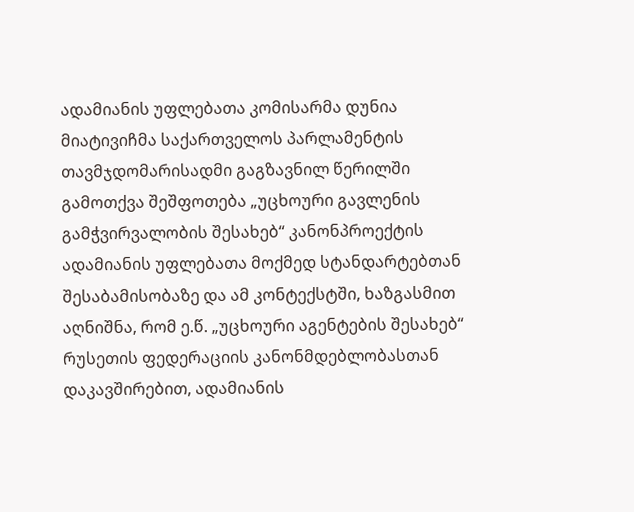ადამიანის უფლებათა კომისარმა დუნია მიატივიჩმა საქართველოს პარლამენტის თავმჯდომარისადმი გაგზავნილ წერილში გამოთქვა შეშფოთება „უცხოური გავლენის გამჭვირვალობის შესახებ“ კანონპროექტის ადამიანის უფლებათა მოქმედ სტანდარტებთან შესაბამისობაზე და ამ კონტექსტში, ხაზგასმით აღნიშნა, რომ ე.წ. „უცხოური აგენტების შესახებ“ რუსეთის ფედერაციის კანონმდებლობასთან დაკავშირებით, ადამიანის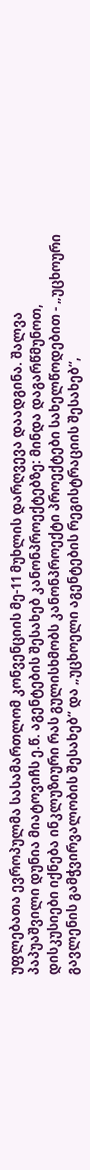უფლებათა ევროპულმა სასამართლომ კონვენციის მე-11 მუხლის დარღვევა დაადგინა. შალვა პაპუაშვილი დუნია მიატოვიჩს ე.წ. აგენტების შესახებ კანონპროექტებზე: მინდა დაგარწმუნოთ, დისკუსიები იქნება ინკლუზიური რას გულისხმობს კანონპროექტი პროექტები სახელწოდებით - „უცხოური გავლენის გამჭვირვალობის შესახებ“ და „უცხოელი აგენტების რეგისტრაციის შესახებ“,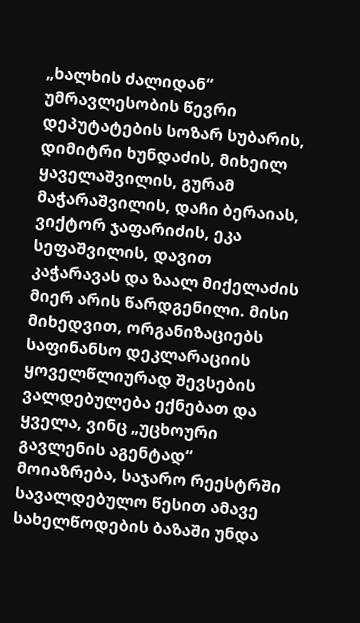„ხალხის ძალიდან“ უმრავლესობის წევრი დეპუტატების სოზარ სუბარის, დიმიტრი ხუნდაძის, მიხეილ ყაველაშვილის, გურამ მაჭარაშვილის, დაჩი ბერაიას, ვიქტორ ჯაფარიძის, ეკა სეფაშვილის, დავით კაჭარავას და ზაალ მიქელაძის მიერ არის წარდგენილი. მისი მიხედვით, ორგანიზაციებს საფინანსო დეკლარაციის ყოველწლიურად შევსების ვალდებულება ექნებათ და ყველა, ვინც „უცხოური გავლენის აგენტად“ მოიაზრება, საჯარო რეესტრში სავალდებულო წესით ამავე სახელწოდების ბაზაში უნდა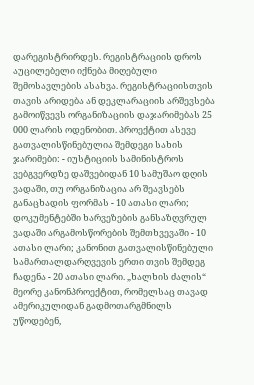დარეგისტრირდეს. რეგისტრაციის დროს აუცილებელი იქნება მიღებული შემოსავლების ასახვა. რეგისტრაციისთვის თავის არიდება ან დეკლარაციის არშევსება გამოიწვევს ორგანიზაციის დაჯარიმებას 25 000 ლარის ოდენობით. პროექტით ასევე გათვალისწინებულია შემდეგი სახის ჯარიმები: - იუსტიციის სამინისტროს ვებგვერდზე დაშვებიდან 10 სამუშაო დღის ვადაში, თუ ორგანიზაცია არ შეავსებს განაცხადის ფორმას - 10 ათასი ლარი; დოკუმენტებში ხარვეზების განსაზღვრულ ვადაში არგამოსწორების შემთხვევაში - 10 ათასი ლარი; კანონით გათვალისწინებული სამართალდარღვევის ერთი თვის შემდეგ ჩადენა - 20 ათასი ლარი. „ხალხის ძალის“ მეორე კანონპროექტით, რომელსაც თავად ამერიკულიდან გადმოთარგმნილს უწოდებენ,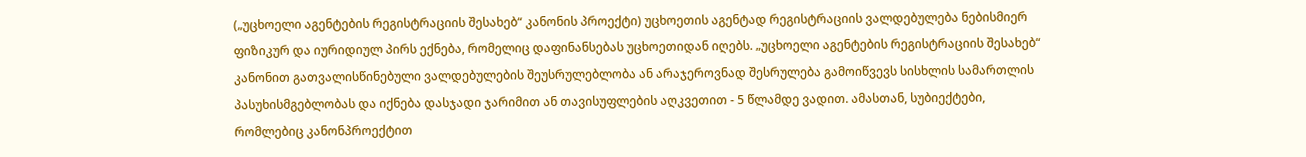(„უცხოელი აგენტების რეგისტრაციის შესახებ“ კანონის პროექტი) უცხოეთის აგენტად რეგისტრაციის ვალდებულება ნებისმიერ ფიზიკურ და იურიდიულ პირს ექნება, რომელიც დაფინანსებას უცხოეთიდან იღებს. „უცხოელი აგენტების რეგისტრაციის შესახებ“ კანონით გათვალისწინებული ვალდებულების შეუსრულებლობა ან არაჯეროვნად შესრულება გამოიწვევს სისხლის სამართლის პასუხისმგებლობას და იქნება დასჯადი ჯარიმით ან თავისუფლების აღკვეთით - 5 წლამდე ვადით. ამასთან, სუბიექტები, რომლებიც კანონპროექტით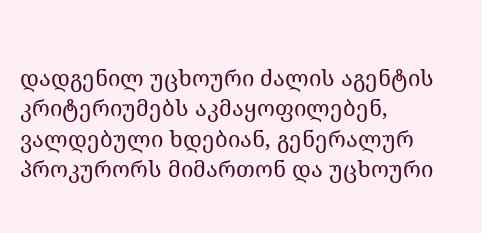დადგენილ უცხოური ძალის აგენტის კრიტერიუმებს აკმაყოფილებენ, ვალდებული ხდებიან, გენერალურ პროკურორს მიმართონ და უცხოური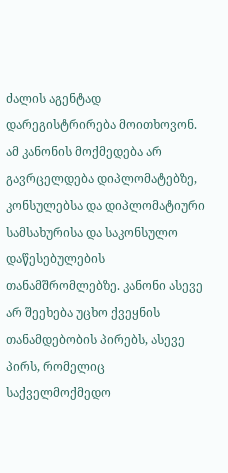ძალის აგენტად დარეგისტრირება მოითხოვონ. ამ კანონის მოქმედება არ გავრცელდება დიპლომატებზე, კონსულებსა და დიპლომატიური სამსახურისა და საკონსულო დაწესებულების თანამშრომლებზე. კანონი ასევე არ შეეხება უცხო ქვეყნის თანამდებობის პირებს, ასევე პირს, რომელიც საქველმოქმედო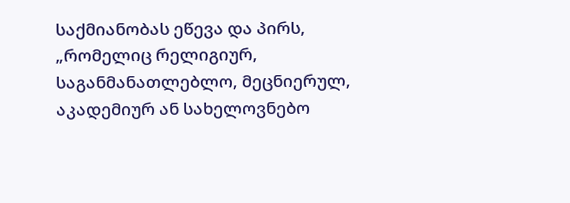საქმიანობას ეწევა და პირს, „რომელიც რელიგიურ, საგანმანათლებლო, მეცნიერულ, აკადემიურ ან სახელოვნებო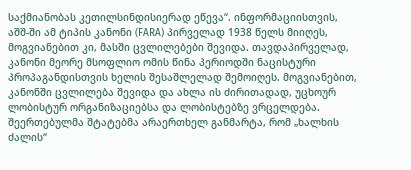საქმიანობას კეთილსინდისიერად ეწევა“. ინფორმაციისთვის, აშშ-ში ამ ტიპის კანონი (FARA) პირველად 1938 წელს მიიღეს, მოგვიანებით კი, მასში ცვლილებები შევიდა. თავდაპირველად, კანონი მეორე მსოფლიო ომის წინა პერიოდში ნაცისტური პროპაგანდისთვის ხელის შესაშლელად შემოიღეს. მოგვიანებით, კანონში ცვლილება შევიდა და ახლა ის ძირითადად, უცხოურ ლობისტურ ორგანიზაციებსა და ლობისტებზე ვრცელდება. შეერთებულმა შტატებმა არაერთხელ განმარტა, რომ „ხალხის ძალის“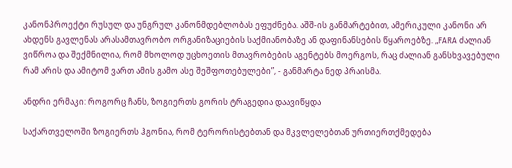კანონპროექტი რუსულ და უნგრულ კანონმდებლობას ეფუძნება. აშშ-ის განმარტებით, ამერიკული კანონი არ ახდენს გავლენას არასამთავრობო ორგანიზაციების საქმიანობაზე ან დაფინანსების წყაროებზე. „FARA ძალიან ვიწროა და შექმნილია, რომ მხოლოდ უცხოეთის მთავრობების აგენტებს მოერგოს, რაც ძალიან განსხვავებული რამ არის და ამიტომ ვართ ამის გამო ასე შეშფოთებულები”, - განმარტა ნედ პრაისმა.

ანდრი ერმაკი: როგორც ჩანს, ზოგიერთს გორის ტრაგედია დაავიწყდა

საქართველოში ზოგიერთს ჰგონია, რომ ტერორისტებთან და მკვლელებთან ურთიერთქმედება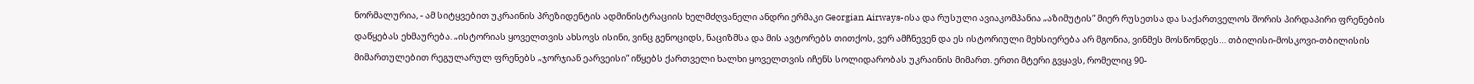ნორმალურია, - ამ სიტყვებით უკრაინის პრეზიდენტის ადმინისტრაციის ხელმძღვანელი ანდრი ერმაკი Georgian Airways-ისა და რუსული ავიაკომპანია „აზიმუტის“ მიერ რუსეთსა და საქართველოს შორის პირდაპირი ფრენების დაწყებას ეხმაურება. „ისტორიას ყოველთვის ახსოვს ისინი, ვინც გენოციდს, ნაციზმსა და მის ავტორებს თითქოს, ვერ ამჩნევენ და ეს ისტორიული მეხსიერება არ მგონია, ვინმეს მოსწონდეს… თბილისი-მოსკოვი-თბილისის მიმართულებით რეგულარულ ფრენებს „ჯორჯიან ეარვეისი“ იწყებს ქართველი ხალხი ყოველთვის იჩენს სოლიდარობას უკრაინის მიმართ. ერთი მტერი გვყავს, რომელიც 90-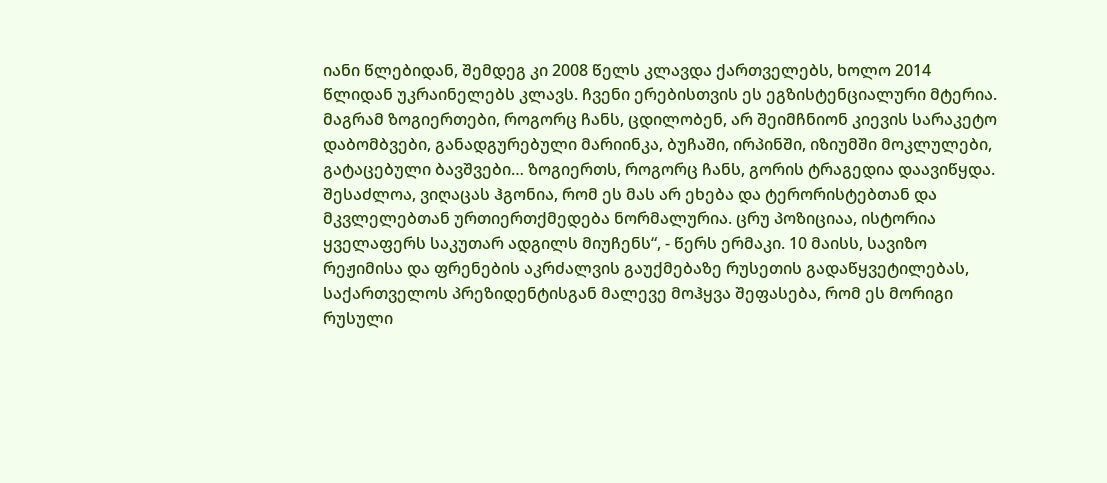იანი წლებიდან, შემდეგ კი 2008 წელს კლავდა ქართველებს, ხოლო 2014 წლიდან უკრაინელებს კლავს. ჩვენი ერებისთვის ეს ეგზისტენციალური მტერია. მაგრამ ზოგიერთები, როგორც ჩანს, ცდილობენ, არ შეიმჩნიონ კიევის სარაკეტო დაბომბვები, განადგურებული მარიინკა, ბუჩაში, ირპინში, იზიუმში მოკლულები, გატაცებული ბავშვები… ზოგიერთს, როგორც ჩანს, გორის ტრაგედია დაავიწყდა. შესაძლოა, ვიღაცას ჰგონია, რომ ეს მას არ ეხება და ტერორისტებთან და მკვლელებთან ურთიერთქმედება ნორმალურია. ცრუ პოზიციაა, ისტორია ყველაფერს საკუთარ ადგილს მიუჩენს“, - წერს ერმაკი. 10 მაისს, სავიზო რეჟიმისა და ფრენების აკრძალვის გაუქმებაზე რუსეთის გადაწყვეტილებას, საქართველოს პრეზიდენტისგან მალევე მოჰყვა შეფასება, რომ ეს მორიგი რუსული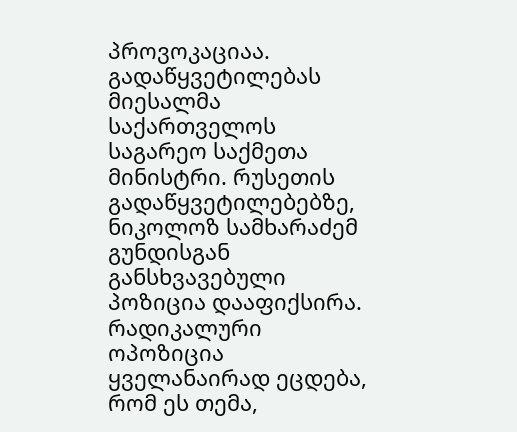პროვოკაციაა. გადაწყვეტილებას მიესალმა საქართველოს საგარეო საქმეთა მინისტრი. რუსეთის გადაწყვეტილებებზე, ნიკოლოზ სამხარაძემ გუნდისგან განსხვავებული პოზიცია დააფიქსირა. რადიკალური ოპოზიცია ყველანაირად ეცდება, რომ ეს თემა,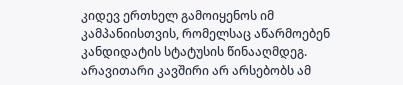კიდევ ერთხელ გამოიყენოს იმ კამპანიისთვის, რომელსაც აწარმოებენ კანდიდატის სტატუსის წინააღმდეგ. არავითარი კავშირი არ არსებობს ამ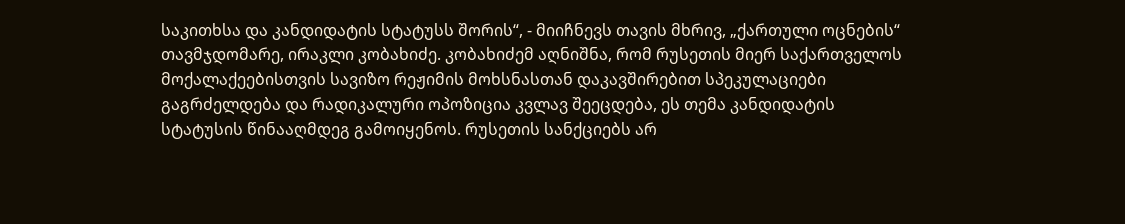საკითხსა და კანდიდატის სტატუსს შორის“, - მიიჩნევს თავის მხრივ, „ქართული ოცნების“ თავმჯდომარე, ირაკლი კობახიძე. კობახიძემ აღნიშნა, რომ რუსეთის მიერ საქართველოს მოქალაქეებისთვის სავიზო რეჟიმის მოხსნასთან დაკავშირებით სპეკულაციები გაგრძელდება და რადიკალური ოპოზიცია კვლავ შეეცდება, ეს თემა კანდიდატის სტატუსის წინააღმდეგ გამოიყენოს. რუსეთის სანქციებს არ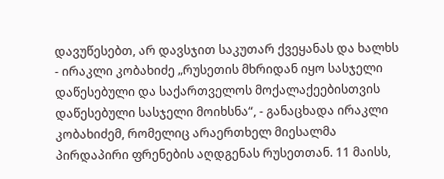დავუწესებთ, არ დავსჯით საკუთარ ქვეყანას და ხალხს - ირაკლი კობახიძე „რუსეთის მხრიდან იყო სასჯელი დაწესებული და საქართველოს მოქალაქეებისთვის დაწესებული სასჯელი მოიხსნა“, - განაცხადა ირაკლი კობახიძემ, რომელიც არაერთხელ მიესალმა პირდაპირი ფრენების აღდგენას რუსეთთან. 11 მაისს,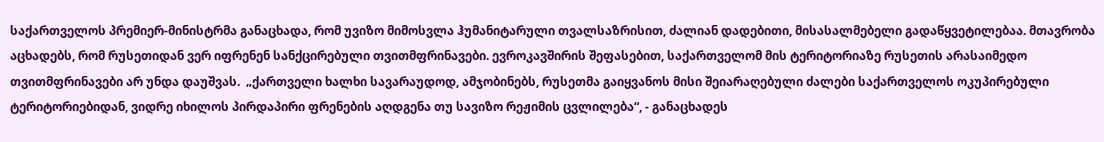საქართველოს პრემიერ-მინისტრმა განაცხადა, რომ უვიზო მიმოსვლა ჰუმანიტარული თვალსაზრისით, ძალიან დადებითი, მისასალმებელი გადაწყვეტილებაა. მთავრობა აცხადებს, რომ რუსეთიდან ვერ იფრენენ სანქცირებული თვითმფრინავები. ევროკავშირის შეფასებით, საქართველომ მის ტერიტორიაზე რუსეთის არასაიმედო თვითმფრინავები არ უნდა დაუშვას.  „ქართველი ხალხი სავარაუდოდ, ამჯობინებს, რუსეთმა გაიყვანოს მისი შეიარაღებული ძალები საქართველოს ოკუპირებული ტერიტორიებიდან, ვიდრე იხილოს პირდაპირი ფრენების აღდგენა თუ სავიზო რეჟიმის ცვლილება“, - განაცხადეს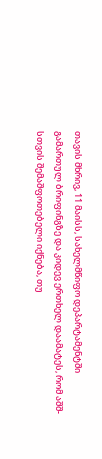თავის მხრივ, 11 მაისს, სახელმწიფო დეპარტამენტში გამართულ ბრიფინგზე და კიდევ ერთხელ დაამატეს, რომ აშშ-სთვის შემაშფოთებელი იქნება, თუ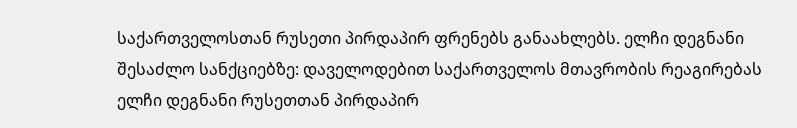საქართველოსთან რუსეთი პირდაპირ ფრენებს განაახლებს. ელჩი დეგნანი შესაძლო სანქციებზე: დაველოდებით საქართველოს მთავრობის რეაგირებას ელჩი დეგნანი რუსეთთან პირდაპირ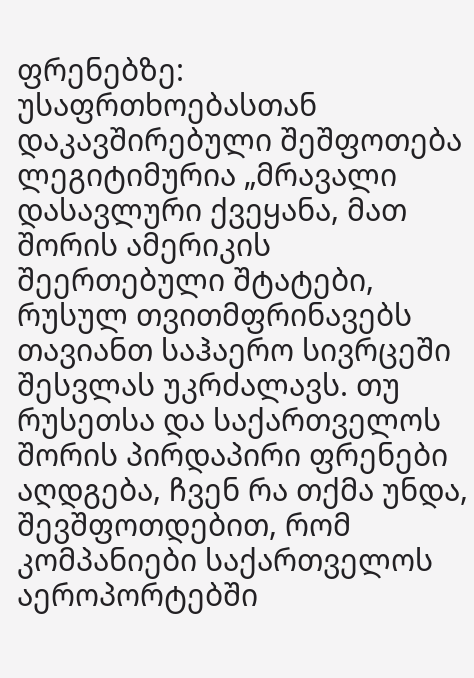ფრენებზე: უსაფრთხოებასთან დაკავშირებული შეშფოთება ლეგიტიმურია „მრავალი დასავლური ქვეყანა, მათ შორის ამერიკის შეერთებული შტატები, რუსულ თვითმფრინავებს თავიანთ საჰაერო სივრცეში შესვლას უკრძალავს. თუ რუსეთსა და საქართველოს შორის პირდაპირი ფრენები აღდგება, ჩვენ რა თქმა უნდა, შევშფოთდებით, რომ კომპანიები საქართველოს აეროპორტებში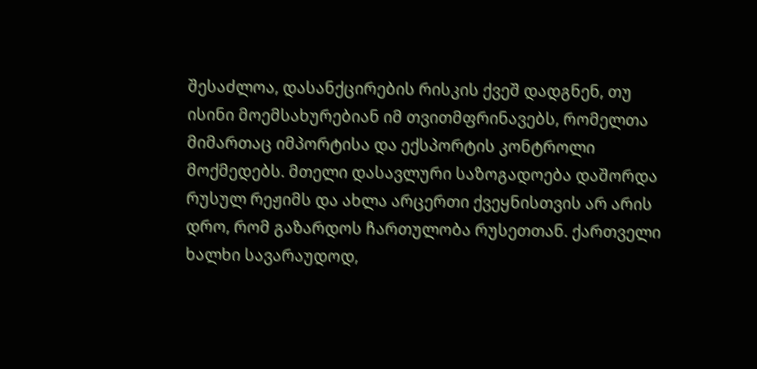შესაძლოა, დასანქცირების რისკის ქვეშ დადგნენ, თუ ისინი მოემსახურებიან იმ თვითმფრინავებს, რომელთა მიმართაც იმპორტისა და ექსპორტის კონტროლი მოქმედებს. მთელი დასავლური საზოგადოება დაშორდა რუსულ რეჟიმს და ახლა არცერთი ქვეყნისთვის არ არის დრო, რომ გაზარდოს ჩართულობა რუსეთთან. ქართველი ხალხი სავარაუდოდ,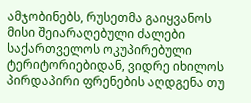ამჯობინებს, რუსეთმა გაიყვანოს მისი შეიარაღებული ძალები საქართველოს ოკუპირებული ტერიტორიებიდან, ვიდრე იხილოს პირდაპირი ფრენების აღდგენა თუ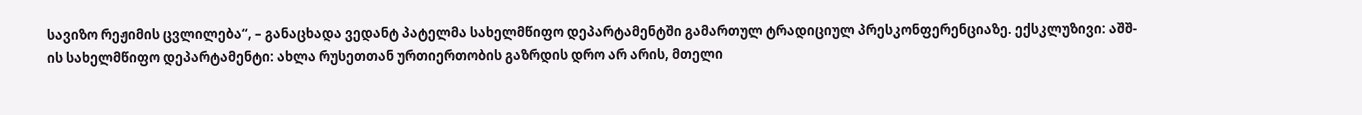სავიზო რეჟიმის ცვლილება“, – განაცხადა ვედანტ პატელმა სახელმწიფო დეპარტამენტში გამართულ ტრადიციულ პრესკონფერენციაზე. ექსკლუზივი: აშშ-ის სახელმწიფო დეპარტამენტი: ახლა რუსეთთან ურთიერთობის გაზრდის დრო არ არის, მთელი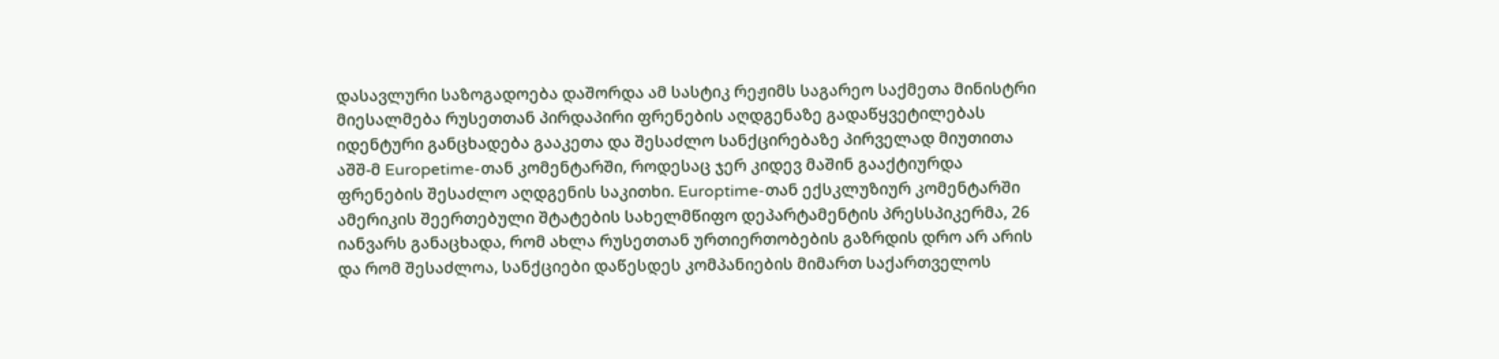დასავლური საზოგადოება დაშორდა ამ სასტიკ რეჟიმს საგარეო საქმეთა მინისტრი მიესალმება რუსეთთან პირდაპირი ფრენების აღდგენაზე გადაწყვეტილებას იდენტური განცხადება გააკეთა და შესაძლო სანქცირებაზე პირველად მიუთითა აშშ-მ Europetime-თან კომენტარში, როდესაც ჯერ კიდევ მაშინ გააქტიურდა ფრენების შესაძლო აღდგენის საკითხი. Europtime-თან ექსკლუზიურ კომენტარში ამერიკის შეერთებული შტატების სახელმწიფო დეპარტამენტის პრესსპიკერმა, 26 იანვარს განაცხადა, რომ ახლა რუსეთთან ურთიერთობების გაზრდის დრო არ არის და რომ შესაძლოა, სანქციები დაწესდეს კომპანიების მიმართ საქართველოს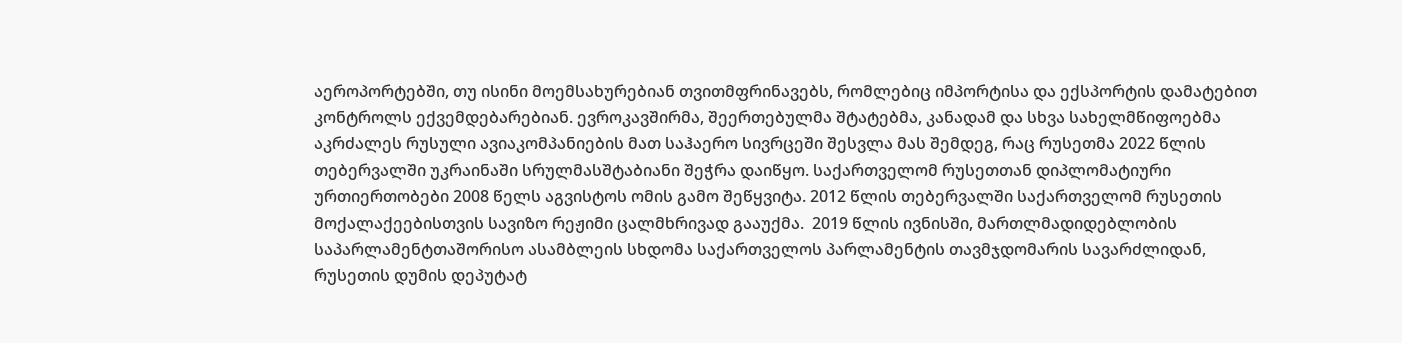აეროპორტებში, თუ ისინი მოემსახურებიან თვითმფრინავებს, რომლებიც იმპორტისა და ექსპორტის დამატებით კონტროლს ექვემდებარებიან. ევროკავშირმა, შეერთებულმა შტატებმა, კანადამ და სხვა სახელმწიფოებმა აკრძალეს რუსული ავიაკომპანიების მათ საჰაერო სივრცეში შესვლა მას შემდეგ, რაც რუსეთმა 2022 წლის თებერვალში უკრაინაში სრულმასშტაბიანი შეჭრა დაიწყო. საქართველომ რუსეთთან დიპლომატიური ურთიერთობები 2008 წელს აგვისტოს ომის გამო შეწყვიტა. 2012 წლის თებერვალში საქართველომ რუსეთის მოქალაქეებისთვის სავიზო რეჟიმი ცალმხრივად გააუქმა.  2019 წლის ივნისში, მართლმადიდებლობის საპარლამენტთაშორისო ასამბლეის სხდომა საქართველოს პარლამენტის თავმჯდომარის სავარძლიდან, რუსეთის დუმის დეპუტატ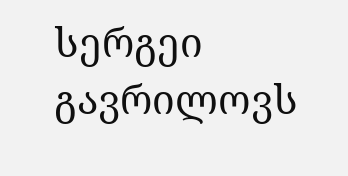სერგეი გავრილოვს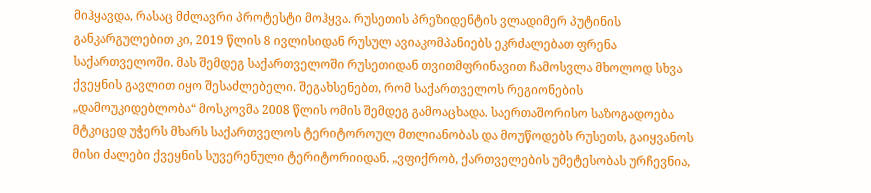მიჰყავდა, რასაც მძლავრი პროტესტი მოჰყვა. რუსეთის პრეზიდენტის ვლადიმერ პუტინის განკარგულებით კი, 2019 წლის 8 ივლისიდან რუსულ ავიაკომპანიებს ეკრძალებათ ფრენა საქართველოში. მას შემდეგ საქართველოში რუსეთიდან თვითმფრინავით ჩამოსვლა მხოლოდ სხვა ქვეყნის გავლით იყო შესაძლებელი. შეგახსენებთ, რომ საქართველოს რეგიონების „დამოუკიდებლობა“ მოსკოვმა 2008 წლის ომის შემდეგ გამოაცხადა. საერთაშორისო საზოგადოება მტკიცედ უჭერს მხარს საქართველოს ტერიტოროულ მთლიანობას და მოუწოდებს რუსეთს, გაიყვანოს მისი ძალები ქვეყნის სუვერენული ტერიტორიიდან. „ვფიქრობ, ქართველების უმეტესობას ურჩევნია,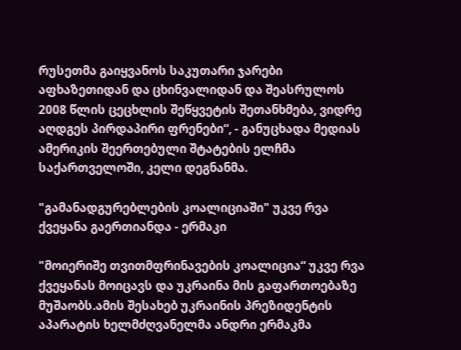რუსეთმა გაიყვანოს საკუთარი ჯარები აფხაზეთიდან და ცხინვალიდან და შეასრულოს 2008 წლის ცეცხლის შეწყვეტის შეთანხმება, ვიდრე აღდგეს პირდაპირი ფრენები“, - განუცხადა მედიას ამერიკის შეერთებული შტატების ელჩმა საქართველოში, კელი დეგნანმა.

"გამანადგურებლების კოალიციაში" უკვე რვა ქვეყანა გაერთიანდა - ერმაკი

"მოიერიშე თვითმფრინავების კოალიცია“ უკვე რვა ქვეყანას მოიცავს და უკრაინა მის გაფართოებაზე მუშაობს.ამის შესახებ უკრაინის პრეზიდენტის აპარატის ხელმძღვანელმა ანდრი ერმაკმა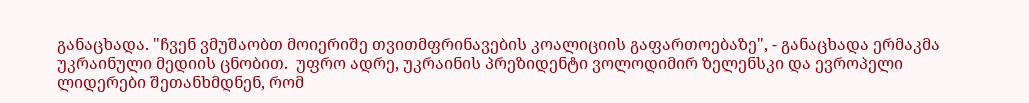განაცხადა. "ჩვენ ვმუშაობთ მოიერიშე თვითმფრინავების კოალიციის გაფართოებაზე", - განაცხადა ერმაკმა უკრაინული მედიის ცნობით.  უფრო ადრე, უკრაინის პრეზიდენტი ვოლოდიმირ ზელენსკი და ევროპელი ლიდერები შეთანხმდნენ, რომ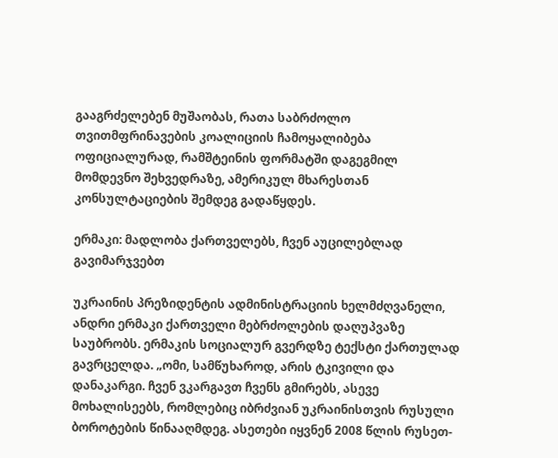გააგრძელებენ მუშაობას, რათა საბრძოლო თვითმფრინავების კოალიციის ჩამოყალიბება ოფიციალურად, რამშტეინის ფორმატში დაგეგმილ მომდევნო შეხვედრაზე, ამერიკულ მხარესთან კონსულტაციების შემდეგ გადაწყდეს.

ერმაკი: მადლობა ქართველებს, ჩვენ აუცილებლად გავიმარჯვებთ

უკრაინის პრეზიდენტის ადმინისტრაციის ხელმძღვანელი, ანდრი ერმაკი ქართველი მებრძოლების დაღუპვაზე საუბრობს. ერმაკის სოციალურ გვერდზე ტექსტი ქართულად გავრცელდა. „ომი, სამწუხაროდ, არის ტკივილი და დანაკარგი. ჩვენ ვკარგავთ ჩვენს გმირებს, ასევე მოხალისეებს, რომლებიც იბრძვიან უკრაინისთვის რუსული ბოროტების წინააღმდეგ. ასეთები იყვნენ 2008 წლის რუსეთ-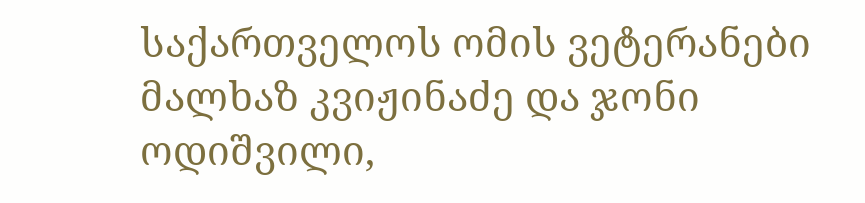საქართველოს ომის ვეტერანები მალხაზ კვიჟინაძე და ჯონი ოდიშვილი,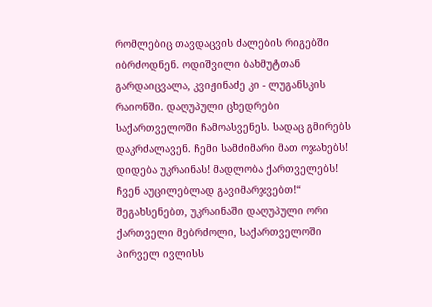რომლებიც თავდაცვის ძალების რიგებში იბრძოდნენ. ოდიშვილი ბახმუტთან გარდაიცვალა, კვიჟინაძე კი - ლუგანსკის რაიონში. დაღუპული ცხედრები საქართველოში ჩამოასვენეს. სადაც გმირებს დაკრძალავენ. ჩემი სამძიმარი მათ ოჯახებს! დიდება უკრაინას! მადლობა ქართველებს! ჩვენ აუცილებლად გავიმარჯვებთ!“ შეგახსენებთ, უკრაინაში დაღუპული ორი ქართველი მებრძოლი, საქართველოში პირველ ივლისს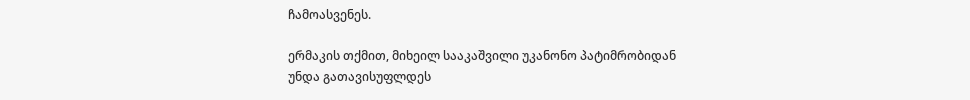ჩამოასვენეს.

ერმაკის თქმით, მიხეილ სააკაშვილი უკანონო პატიმრობიდან უნდა გათავისუფლდეს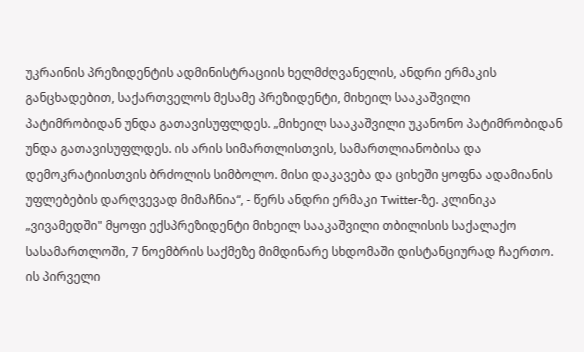უკრაინის პრეზიდენტის ადმინისტრაციის ხელმძღვანელის, ანდრი ერმაკის განცხადებით, საქართველოს მესამე პრეზიდენტი, მიხეილ სააკაშვილი პატიმრობიდან უნდა გათავისუფლდეს. „მიხეილ სააკაშვილი უკანონო პატიმრობიდან უნდა გათავისუფლდეს. ის არის სიმართლისთვის, სამართლიანობისა და დემოკრატიისთვის ბრძოლის სიმბოლო. მისი დაკავება და ციხეში ყოფნა ადამიანის უფლებების დარღვევად მიმაჩნია“, - წერს ანდრი ერმაკი Twitter-ზე. კლინიკა „ვივამედში" მყოფი ექსპრეზიდენტი მიხეილ სააკაშვილი თბილისის საქალაქო სასამართლოში, 7 ნოემბრის საქმეზე მიმდინარე სხდომაში დისტანციურად ჩაერთო. ის პირველი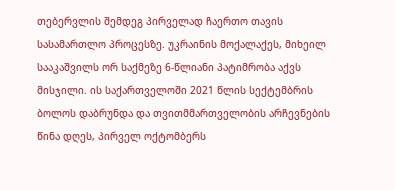თებერვლის შემდეგ პირველად ჩაერთო თავის სასამართლო პროცესზე. უკრაინის მოქალაქეს, მიხეილ სააკაშვილს ორ საქმეზე 6-წლიანი პატიმრობა აქვს მისჯილი. ის საქართველოში 2021 წლის სექტემბრის ბოლოს დაბრუნდა და თვითმმართველობის არჩევნების წინა დღეს, პირველ ოქტომბერს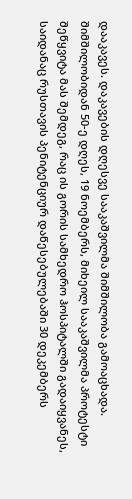დააკავეს. დაკავების დღესვე სააკაშვილმა შიმშილობა გამოაცხადა. შიმშილობიდან 50-ე დღეს, 19 ნოემბერს, მიხეილ სააკაშვილმა პროტესტი შეწყვიტა მას შემდეგ, რაც ის გორის სამხედრო ჰოსპიტალში გადაიყვანეს, საიდანაც რუსთავის პენიტენციურ დაწესებულებაში 30 დეკემბერს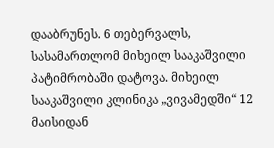დააბრუნეს. 6 თებერვალს, სასამართლომ მიხეილ სააკაშვილი პატიმრობაში დატოვა. მიხეილ სააკაშვილი კლინიკა „ვივამედში“ 12 მაისიდან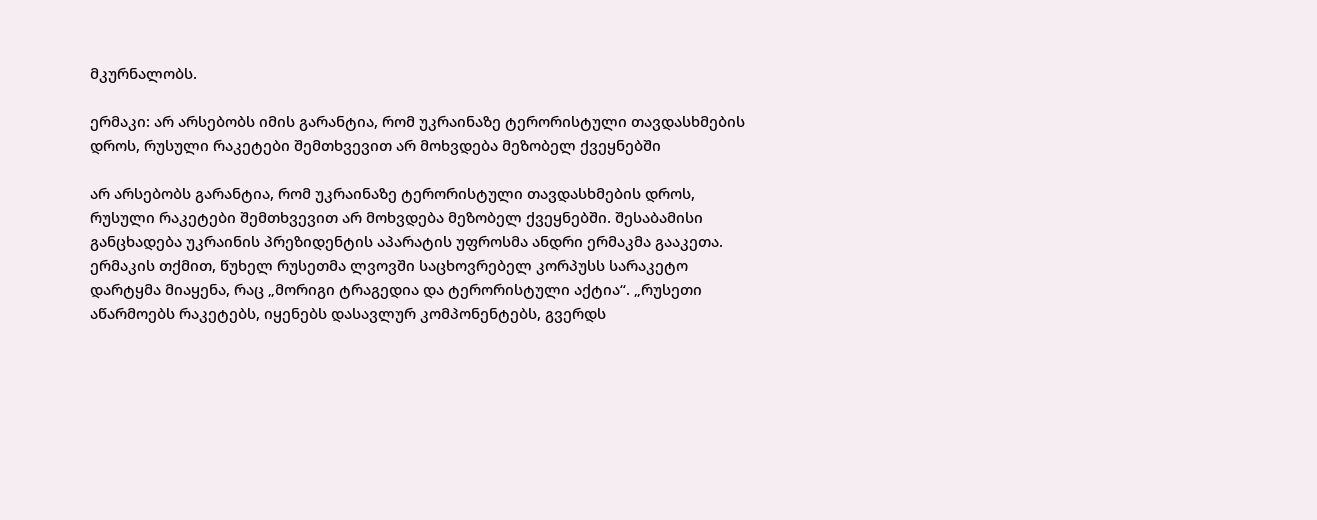მკურნალობს.

ერმაკი: არ არსებობს იმის გარანტია, რომ უკრაინაზე ტერორისტული თავდასხმების დროს, რუსული რაკეტები შემთხვევით არ მოხვდება მეზობელ ქვეყნებში

არ არსებობს გარანტია, რომ უკრაინაზე ტერორისტული თავდასხმების დროს, რუსული რაკეტები შემთხვევით არ მოხვდება მეზობელ ქვეყნებში. შესაბამისი განცხადება უკრაინის პრეზიდენტის აპარატის უფროსმა ანდრი ერმაკმა გააკეთა. ერმაკის თქმით, წუხელ რუსეთმა ლვოვში საცხოვრებელ კორპუსს სარაკეტო დარტყმა მიაყენა, რაც „მორიგი ტრაგედია და ტერორისტული აქტია“. „რუსეთი აწარმოებს რაკეტებს, იყენებს დასავლურ კომპონენტებს, გვერდს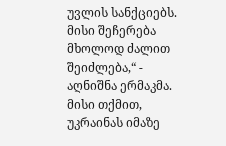უვლის სანქციებს. მისი შეჩერება მხოლოდ ძალით შეიძლება,“ -  აღნიშნა ერმაკმა. მისი თქმით, უკრაინას იმაზე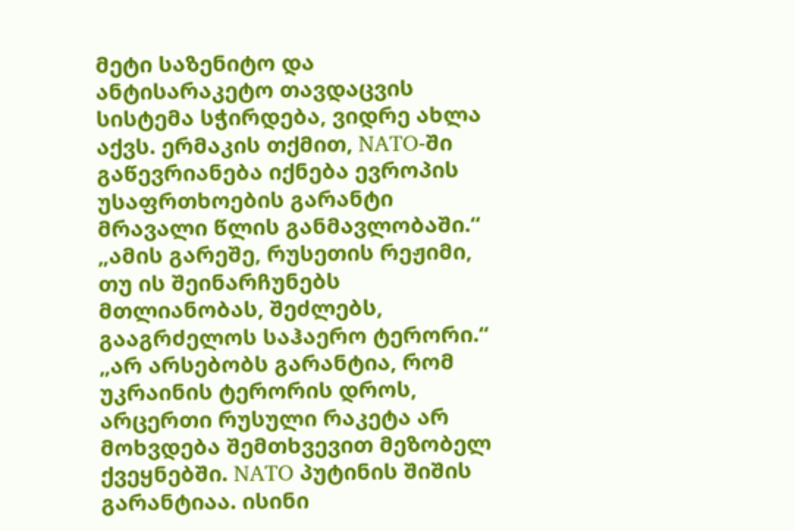მეტი საზენიტო და ანტისარაკეტო თავდაცვის სისტემა სჭირდება, ვიდრე ახლა აქვს. ერმაკის თქმით, NATO-ში გაწევრიანება იქნება ევროპის უსაფრთხოების გარანტი მრავალი წლის განმავლობაში.“ „ამის გარეშე, რუსეთის რეჟიმი, თუ ის შეინარჩუნებს მთლიანობას, შეძლებს, გააგრძელოს საჰაერო ტერორი.“ „არ არსებობს გარანტია, რომ უკრაინის ტერორის დროს, არცერთი რუსული რაკეტა არ მოხვდება შემთხვევით მეზობელ ქვეყნებში. NATO პუტინის შიშის გარანტიაა. ისინი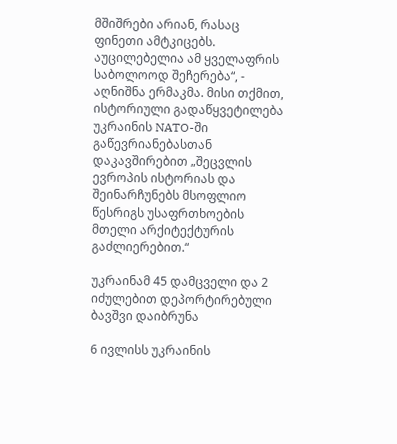მშიშრები არიან, რასაც ფინეთი ამტკიცებს. აუცილებელია ამ ყველაფრის საბოლოოდ შეჩერება“, - აღნიშნა ერმაკმა. მისი თქმით, ისტორიული გადაწყვეტილება უკრაინის NATO-ში გაწევრიანებასთან დაკავშირებით „შეცვლის ევროპის ისტორიას და შეინარჩუნებს მსოფლიო წესრიგს უსაფრთხოების მთელი არქიტექტურის გაძლიერებით.“

უკრაინამ 45 დამცველი და 2 იძულებით დეპორტირებული ბავშვი დაიბრუნა

6 ივლისს უკრაინის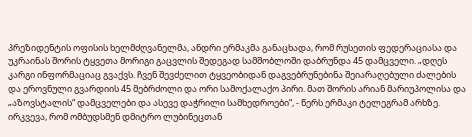პრეზიდენტის ოფისის ხელმძღვანელმა, ანდრი ერმაკმა განაცხადა, რომ რუსეთის ფედერაციასა და უკრაინას შორის ტყვეთა მორიგი გაცვლის შედეგად სამშობლოში დაბრუნდა 45 დამცველი. „დღეს კარგი ინფორმაციაც გვაქვს. ჩვენ შევძელით ტყვეობიდან დაგვებრუნებინა შეიარაღებული ძალების და ეროვნული გვარდიის 45 მებრძოლი და ორი სამოქალაქო პირი. მათ შორის არიან მარიუპოლისა და „აზოვსტალის“ დამცველები და ასევე დაჭრილი სამხედროები“, - წერს ერმაკი ტელეგრამ არხზე. ირკვევა, რომ ომბუდსმენ დმიტრო ლუბინეცთან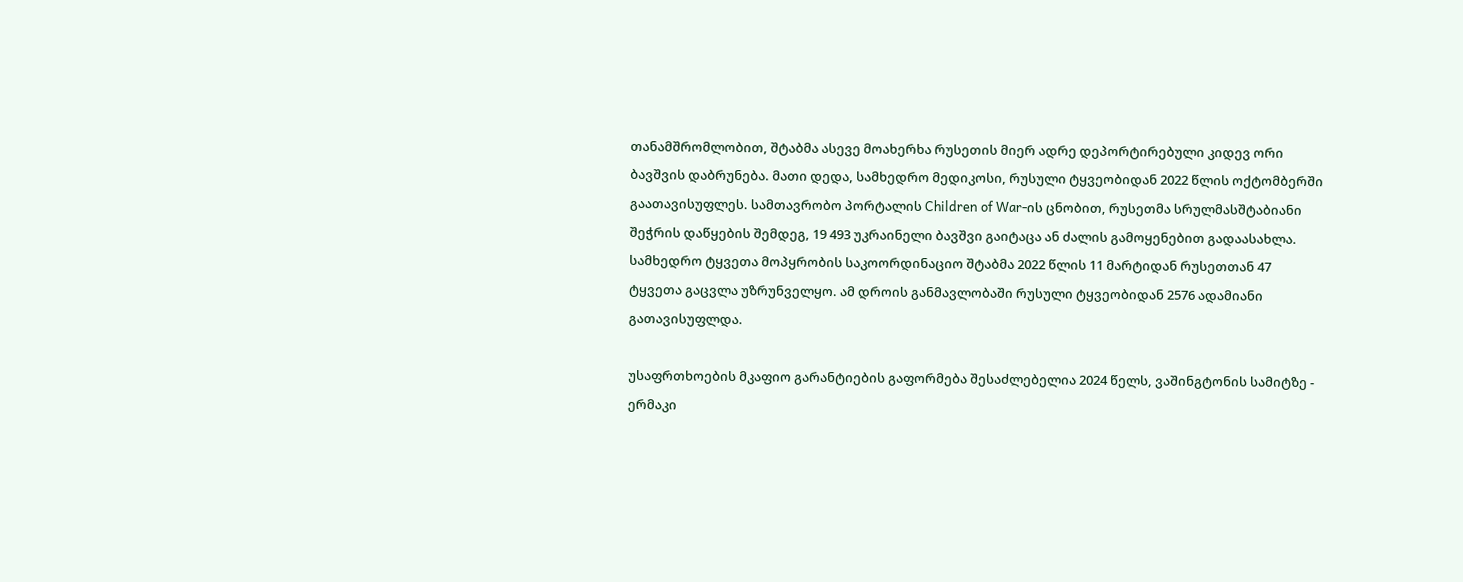თანამშრომლობით, შტაბმა ასევე მოახერხა რუსეთის მიერ ადრე დეპორტირებული კიდევ ორი ბავშვის დაბრუნება. მათი დედა, სამხედრო მედიკოსი, რუსული ტყვეობიდან 2022 წლის ოქტომბერში გაათავისუფლეს. სამთავრობო პორტალის Children of War-ის ცნობით, რუსეთმა სრულმასშტაბიანი შეჭრის დაწყების შემდეგ, 19 493 უკრაინელი ბავშვი გაიტაცა ან ძალის გამოყენებით გადაასახლა. სამხედრო ტყვეთა მოპყრობის საკოორდინაციო შტაბმა 2022 წლის 11 მარტიდან რუსეთთან 47 ტყვეთა გაცვლა უზრუნველყო. ამ დროის განმავლობაში რუსული ტყვეობიდან 2576 ადამიანი გათავისუფლდა.

უსაფრთხოების მკაფიო გარანტიების გაფორმება შესაძლებელია 2024 წელს, ვაშინგტონის სამიტზე - ერმაკი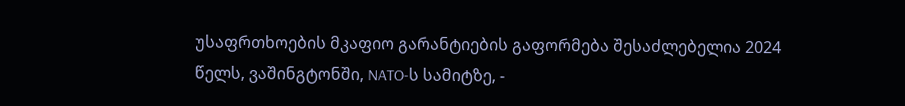უსაფრთხოების მკაფიო გარანტიების გაფორმება შესაძლებელია 2024 წელს, ვაშინგტონში, NATO-ს სამიტზე, -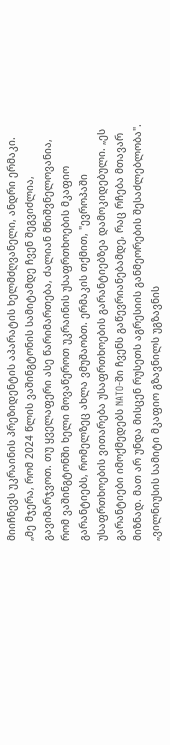მიიჩნევს უკრაინის პრეზიდენტის აპარატის ხელმძღვანელი, ანდრი ერმაკი. „მე მჯერა, რომ 2024 წლის ვაშინგტონის სამიტამდე ჩვენ შეგვიძლია, გავიმარჯვოთ. თუ ყველაფერი ასე წარიმართება, ძალიან მნიშვნელოვანია, რომ ვაშინგტონში ხელი მოვაწეროთ უკრაინის უსაფრთხოების მკაფიო გარანტიებს, რომელზეც ახლა ვმუშაობთ. ერმაკის თქმით, "ევროპაში უსაფრთხოების ვითარება უსაფრთხოების გარანტიებზეა დამოკიდებული. „ეს გარანტიები იმოქმედებს NATO-ში ჩვენს გაწევრიანებამდე, რაც რჩება მთავარ მიზნად. მათ არ უნდა მისცენ რუსეთს აგრესიის განმეორების შესაძლებლობა". „ვილნიუსის სამიტი მკაფიო გზავნილს უგზავნის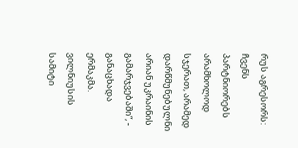რუს აგრესორს: ჩვენს პარტნიორებს არამხოლოდ სჯერათ, არამედ დარწმუნებულნი არიან უკრაინის გამარჯვებაში“, - განაცხადა ერმაკმა. ვილნიუსის სამიტი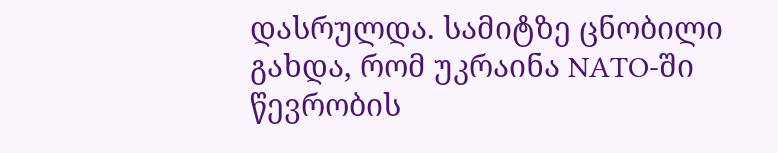დასრულდა. სამიტზე ცნობილი გახდა, რომ უკრაინა NATO-ში წევრობის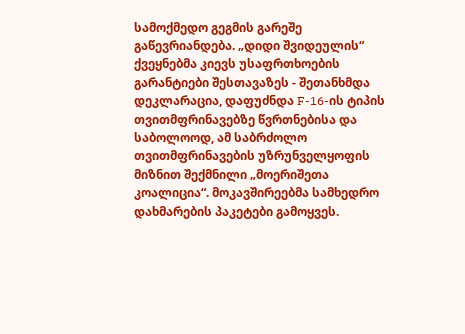სამოქმედო გეგმის გარეშე გაწევრიანდება. „დიდი შვიდეულის“ ქვეყნებმა კიევს უსაფრთხოების გარანტიები შესთავაზეს - შეთანხმდა დეკლარაცია, დაფუძნდა F-16-ის ტიპის თვითმფრინავებზე წვრთნებისა და საბოლოოდ, ამ საბრძოლო თვითმფრინავების უზრუნველყოფის მიზნით შექმნილი „მოერიშეთა კოალიცია“. მოკავშირეებმა სამხედრო დახმარების პაკეტები გამოყვეს.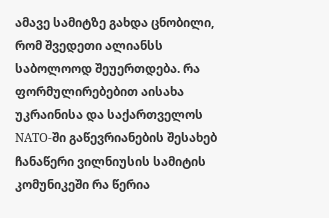ამავე სამიტზე გახდა ცნობილი, რომ შვედეთი ალიანსს საბოლოოდ შეუერთდება. რა ფორმულირებებით აისახა უკრაინისა და საქართველოს NATO-ში გაწევრიანების შესახებ ჩანაწერი ვილნიუსის სამიტის კომუნიკეში რა წერია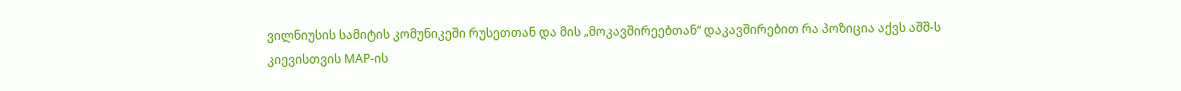ვილნიუსის სამიტის კომუნიკეში რუსეთთან და მის „მოკავშირეებთან“ დაკავშირებით რა პოზიცია აქვს აშშ-ს კიევისთვის MAP-ის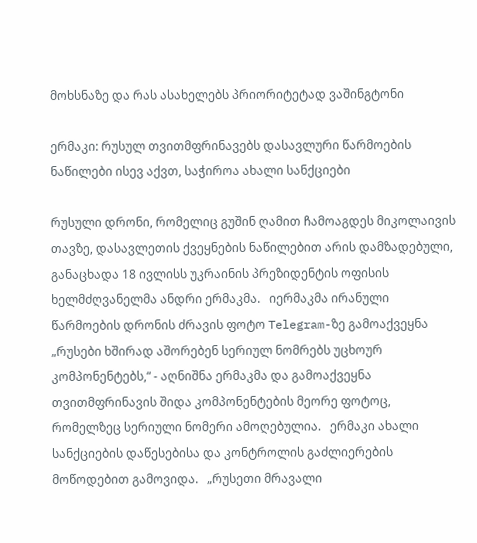მოხსნაზე და რას ასახელებს პრიორიტეტად ვაშინგტონი

ერმაკი: რუსულ თვითმფრინავებს დასავლური წარმოების ნაწილები ისევ აქვთ, საჭიროა ახალი სანქციები

რუსული დრონი, რომელიც გუშინ ღამით ჩამოაგდეს მიკოლაივის თავზე, დასავლეთის ქვეყნების ნაწილებით არის დამზადებული, განაცხადა 18 ივლისს უკრაინის პრეზიდენტის ოფისის ხელმძღვანელმა ანდრი ერმაკმა.   იერმაკმა ირანული წარმოების დრონის ძრავის ფოტო Telegram-ზე გამოაქვეყნა   „რუსები ხშირად აშორებენ სერიულ ნომრებს უცხოურ კომპონენტებს,“ - აღნიშნა ერმაკმა და გამოაქვეყნა თვითმფრინავის შიდა კომპონენტების მეორე ფოტოც, რომელზეც სერიული ნომერი ამოღებულია.   ერმაკი ახალი სანქციების დაწესებისა და კონტროლის გაძლიერების მოწოდებით გამოვიდა.   „რუსეთი მრავალი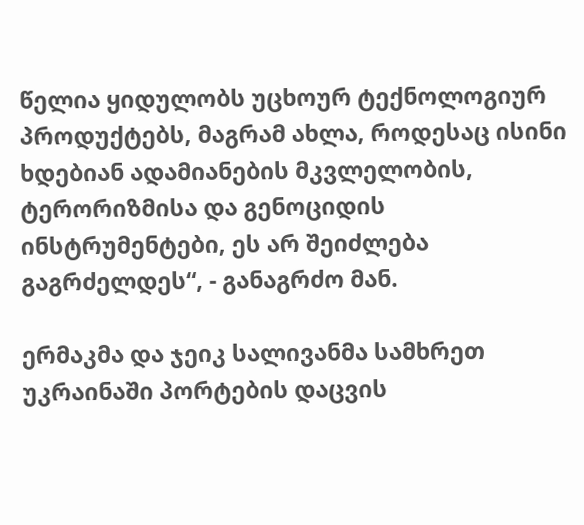წელია ყიდულობს უცხოურ ტექნოლოგიურ პროდუქტებს, მაგრამ ახლა, როდესაც ისინი ხდებიან ადამიანების მკვლელობის, ტერორიზმისა და გენოციდის ინსტრუმენტები, ეს არ შეიძლება გაგრძელდეს“, - განაგრძო მან.

ერმაკმა და ჯეიკ სალივანმა სამხრეთ უკრაინაში პორტების დაცვის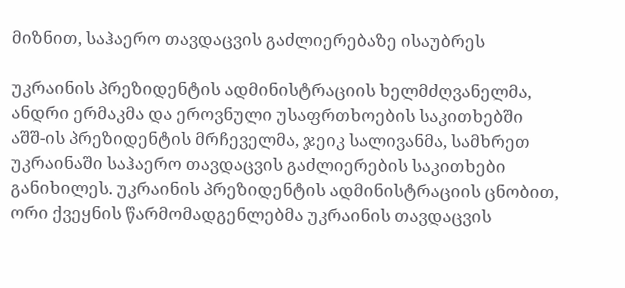მიზნით, საჰაერო თავდაცვის გაძლიერებაზე ისაუბრეს

უკრაინის პრეზიდენტის ადმინისტრაციის ხელმძღვანელმა, ანდრი ერმაკმა და ეროვნული უსაფრთხოების საკითხებში აშშ-ის პრეზიდენტის მრჩეველმა, ჯეიკ სალივანმა, სამხრეთ უკრაინაში საჰაერო თავდაცვის გაძლიერების საკითხები განიხილეს. უკრაინის პრეზიდენტის ადმინისტრაციის ცნობით, ორი ქვეყნის წარმომადგენლებმა უკრაინის თავდაცვის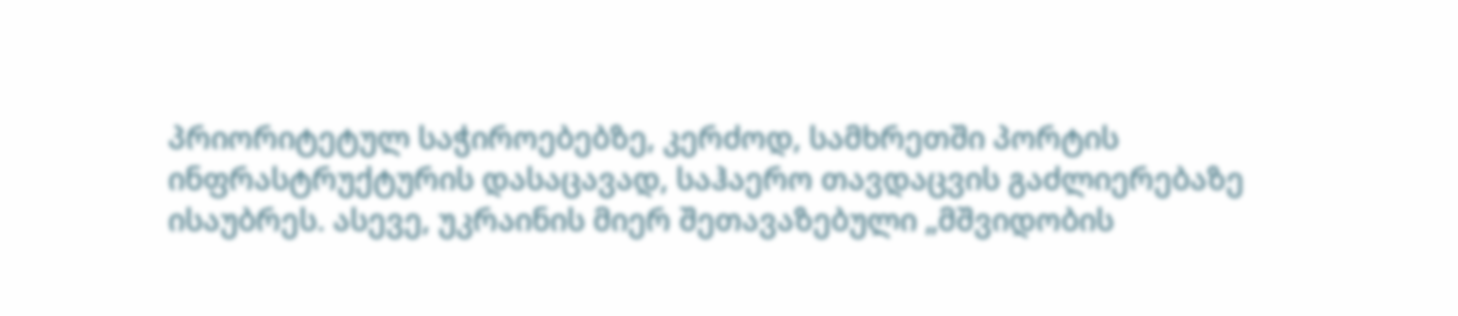პრიორიტეტულ საჭიროებებზე, კერძოდ, სამხრეთში პორტის ინფრასტრუქტურის დასაცავად, საჰაერო თავდაცვის გაძლიერებაზე ისაუბრეს. ასევე, უკრაინის მიერ შეთავაზებული „მშვიდობის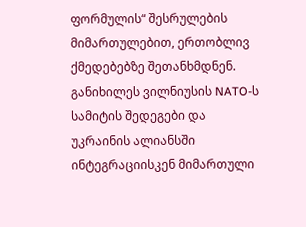ფორმულის“ შესრულების მიმართულებით, ერთობლივ ქმედებებზე შეთანხმდნენ. განიხილეს ვილნიუსის NATO-ს სამიტის შედეგები და უკრაინის ალიანსში ინტეგრაციისკენ მიმართული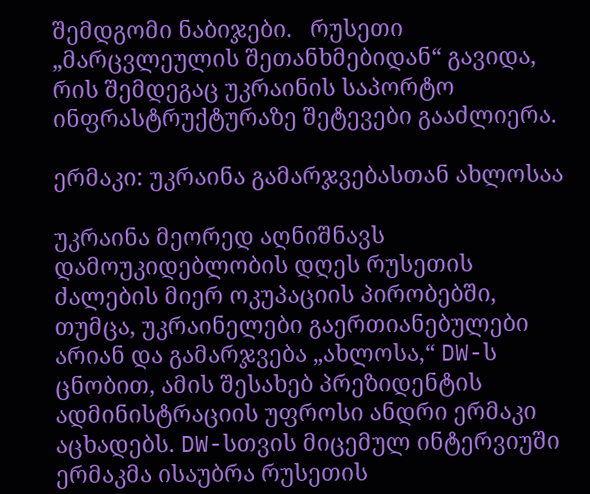შემდგომი ნაბიჯები.   რუსეთი „მარცვლეულის შეთანხმებიდან“ გავიდა, რის შემდეგაც უკრაინის საპორტო ინფრასტრუქტურაზე შეტევები გააძლიერა.

ერმაკი: უკრაინა გამარჯვებასთან ახლოსაა

უკრაინა მეორედ აღნიშნავს დამოუკიდებლობის დღეს რუსეთის ძალების მიერ ოკუპაციის პირობებში, თუმცა, უკრაინელები გაერთიანებულები არიან და გამარჯვება „ახლოსა,“ DW-ს ცნობით, ამის შესახებ პრეზიდენტის ადმინისტრაციის უფროსი ანდრი ერმაკი აცხადებს. DW-სთვის მიცემულ ინტერვიუში ერმაკმა ისაუბრა რუსეთის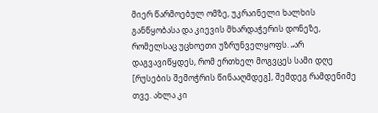მიერ წარმოებულ ომზე, უკრაინელი ხალხის განწყობასა და კიევის მხარდაჭერის დონეზე, რომელსაც უცხოეთი უზრუნველყოფს. „არ დაგვავიწყდეს, რომ ერთხელ მოგვცეს სამი დღე [რუსების შემოჭრის წინააღმდეგ], შემდეგ რამდენიმე თვე. ახლა კი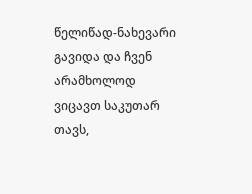წელიწად-ნახევარი გავიდა და ჩვენ არამხოლოდ ვიცავთ საკუთარ თავს,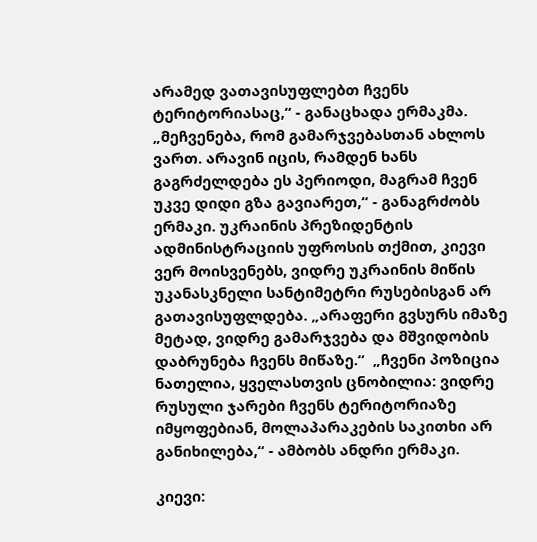არამედ ვათავისუფლებთ ჩვენს ტერიტორიასაც,“ - განაცხადა ერმაკმა. „მეჩვენება, რომ გამარჯვებასთან ახლოს ვართ. არავინ იცის, რამდენ ხანს გაგრძელდება ეს პერიოდი, მაგრამ ჩვენ უკვე დიდი გზა გავიარეთ,“ - განაგრძობს ერმაკი. უკრაინის პრეზიდენტის ადმინისტრაციის უფროსის თქმით, კიევი ვერ მოისვენებს, ვიდრე უკრაინის მიწის უკანასკნელი სანტიმეტრი რუსებისგან არ გათავისუფლდება. „არაფერი გვსურს იმაზე მეტად, ვიდრე გამარჯვება და მშვიდობის დაბრუნება ჩვენს მიწაზე.“  „ჩვენი პოზიცია ნათელია, ყველასთვის ცნობილია: ვიდრე რუსული ჯარები ჩვენს ტერიტორიაზე იმყოფებიან, მოლაპარაკების საკითხი არ განიხილება,“ - ამბობს ანდრი ერმაკი.

კიევი: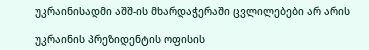უკრაინისადმი აშშ-ის მხარდაჭერაში ცვლილებები არ არის

უკრაინის პრეზიდენტის ოფისის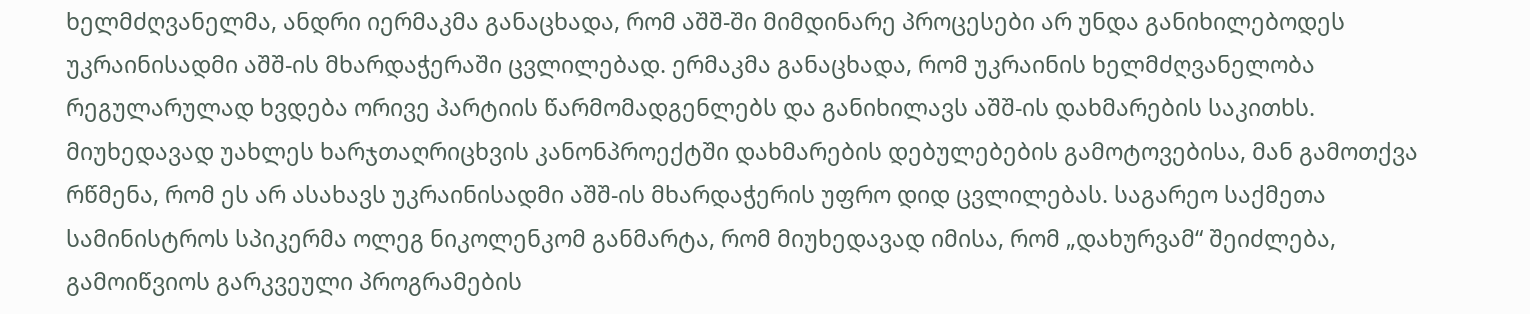ხელმძღვანელმა, ანდრი იერმაკმა განაცხადა, რომ აშშ-ში მიმდინარე პროცესები არ უნდა განიხილებოდეს უკრაინისადმი აშშ-ის მხარდაჭერაში ცვლილებად. ერმაკმა განაცხადა, რომ უკრაინის ხელმძღვანელობა რეგულარულად ხვდება ორივე პარტიის წარმომადგენლებს და განიხილავს აშშ-ის დახმარების საკითხს. მიუხედავად უახლეს ხარჯთაღრიცხვის კანონპროექტში დახმარების დებულებების გამოტოვებისა, მან გამოთქვა რწმენა, რომ ეს არ ასახავს უკრაინისადმი აშშ-ის მხარდაჭერის უფრო დიდ ცვლილებას. საგარეო საქმეთა სამინისტროს სპიკერმა ოლეგ ნიკოლენკომ განმარტა, რომ მიუხედავად იმისა, რომ „დახურვამ“ შეიძლება, გამოიწვიოს გარკვეული პროგრამების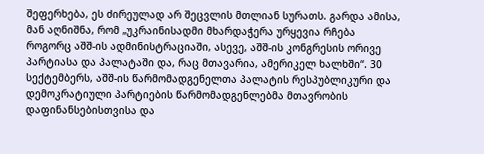შეფერხება, ეს ძირეულად არ შეცვლის მთლიან სურათს. გარდა ამისა, მან აღნიშნა, რომ „უკრაინისადმი მხარდაჭერა ურყევია რჩება როგორც აშშ-ის ადმინისტრაციაში, ასევე, აშშ-ის კონგრესის ორივე პარტიასა და პალატაში და, რაც მთავარია, ამერიკელ ხალხში“. 30 სექტემბერს, აშშ-ის წარმომადგენელთა პალატის რესპუბლიკური და დემოკრატიული პარტიების წარმომადგენლებმა მთავრობის დაფინანსებისთვისა და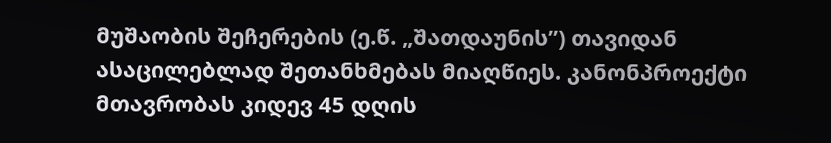მუშაობის შეჩერების (ე.წ. „შათდაუნის”) თავიდან ასაცილებლად შეთანხმებას მიაღწიეს. კანონპროექტი მთავრობას კიდევ 45 დღის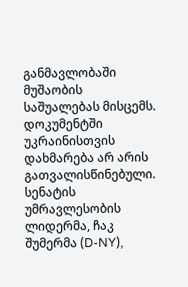განმავლობაში მუშაობის საშუალებას მისცემს. დოკუმენტში უკრაინისთვის დახმარება არ არის გათვალისწინებული. სენატის უმრავლესობის ლიდერმა, ჩაკ შუმერმა (D-NY),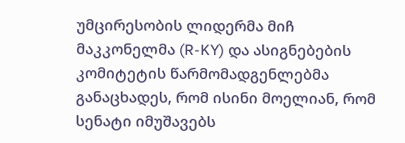უმცირესობის ლიდერმა მიჩ მაკკონელმა (R-KY) და ასიგნებების კომიტეტის წარმომადგენლებმა განაცხადეს, რომ ისინი მოელიან, რომ სენატი იმუშავებს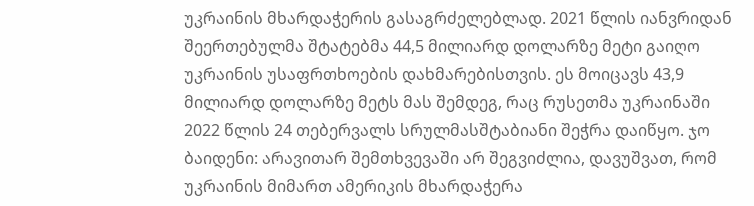უკრაინის მხარდაჭერის გასაგრძელებლად. 2021 წლის იანვრიდან შეერთებულმა შტატებმა 44,5 მილიარდ დოლარზე მეტი გაიღო უკრაინის უსაფრთხოების დახმარებისთვის. ეს მოიცავს 43,9 მილიარდ დოლარზე მეტს მას შემდეგ, რაც რუსეთმა უკრაინაში 2022 წლის 24 თებერვალს სრულმასშტაბიანი შეჭრა დაიწყო. ჯო ბაიდენი: არავითარ შემთხვევაში არ შეგვიძლია, დავუშვათ, რომ უკრაინის მიმართ ამერიკის მხარდაჭერა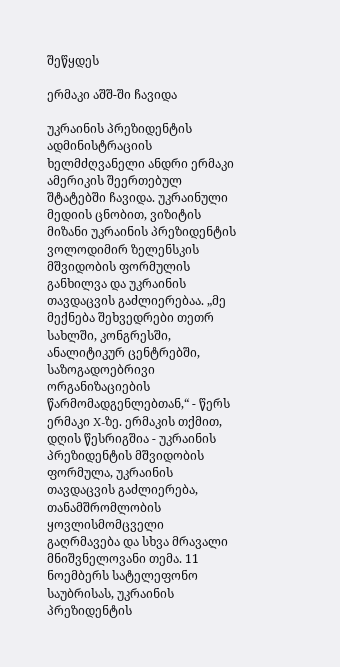შეწყდეს

ერმაკი აშშ-ში ჩავიდა

უკრაინის პრეზიდენტის ადმინისტრაციის ხელმძღვანელი ანდრი ერმაკი ამერიკის შეერთებულ შტატებში ჩავიდა. უკრაინული მედიის ცნობით, ვიზიტის მიზანი უკრაინის პრეზიდენტის ვოლოდიმირ ზელენსკის მშვიდობის ფორმულის განხილვა და უკრაინის თავდაცვის გაძლიერებაა. „მე მექნება შეხვედრები თეთრ სახლში, კონგრესში, ანალიტიკურ ცენტრებში, საზოგადოებრივი ორგანიზაციების წარმომადგენლებთან,“ - წერს ერმაკი X-ზე. ერმაკის თქმით, დღის წესრიგშია - უკრაინის პრეზიდენტის მშვიდობის ფორმულა, უკრაინის თავდაცვის გაძლიერება, თანამშრომლობის ყოვლისმომცველი გაღრმავება და სხვა მრავალი მნიშვნელოვანი თემა. 11 ნოემბერს სატელეფონო საუბრისას, უკრაინის პრეზიდენტის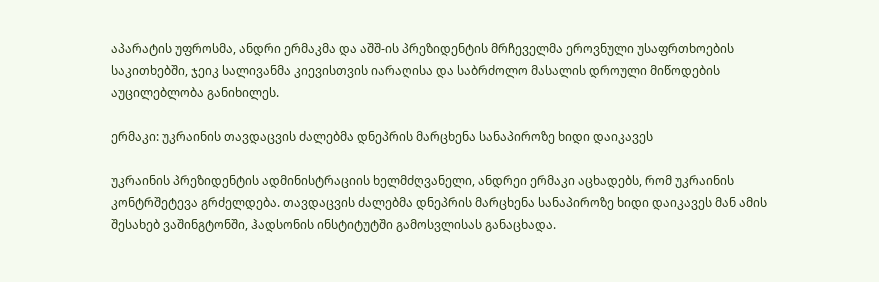აპარატის უფროსმა, ანდრი ერმაკმა და აშშ-ის პრეზიდენტის მრჩეველმა ეროვნული უსაფრთხოების საკითხებში, ჯეიკ სალივანმა კიევისთვის იარაღისა და საბრძოლო მასალის დროული მიწოდების აუცილებლობა განიხილეს.

ერმაკი: უკრაინის თავდაცვის ძალებმა დნეპრის მარცხენა სანაპიროზე ხიდი დაიკავეს

უკრაინის პრეზიდენტის ადმინისტრაციის ხელმძღვანელი, ანდრეი ერმაკი აცხადებს, რომ უკრაინის კონტრშეტევა გრძელდება. თავდაცვის ძალებმა დნეპრის მარცხენა სანაპიროზე ხიდი დაიკავეს მან ამის შესახებ ვაშინგტონში, ჰადსონის ინსტიტუტში გამოსვლისას განაცხადა.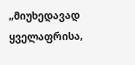„მიუხედავად ყველაფრისა,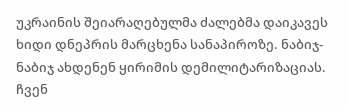უკრაინის შეიარაღებულმა ძალებმა დაიკავეს ხიდი დნეპრის მარცხენა სანაპიროზე. ნაბიჯ-ნაბიჯ ახდენენ ყირიმის დემილიტარიზაციას. ჩვენ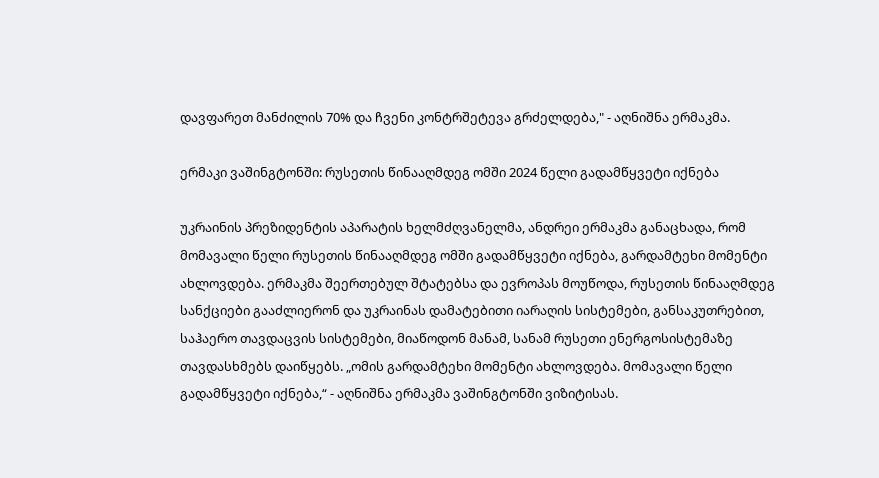დავფარეთ მანძილის 70% და ჩვენი კონტრშეტევა გრძელდება," - აღნიშნა ერმაკმა.

ერმაკი ვაშინგტონში: რუსეთის წინააღმდეგ ომში 2024 წელი გადამწყვეტი იქნება

უკრაინის პრეზიდენტის აპარატის ხელმძღვანელმა, ანდრეი ერმაკმა განაცხადა, რომ მომავალი წელი რუსეთის წინააღმდეგ ომში გადამწყვეტი იქნება, გარდამტეხი მომენტი ახლოვდება. ერმაკმა შეერთებულ შტატებსა და ევროპას მოუწოდა, რუსეთის წინააღმდეგ სანქციები გააძლიერონ და უკრაინას დამატებითი იარაღის სისტემები, განსაკუთრებით, საჰაერო თავდაცვის სისტემები, მიაწოდონ მანამ, სანამ რუსეთი ენერგოსისტემაზე თავდასხმებს დაიწყებს. „ომის გარდამტეხი მომენტი ახლოვდება. მომავალი წელი გადამწყვეტი იქნება,“ - აღნიშნა ერმაკმა ვაშინგტონში ვიზიტისას.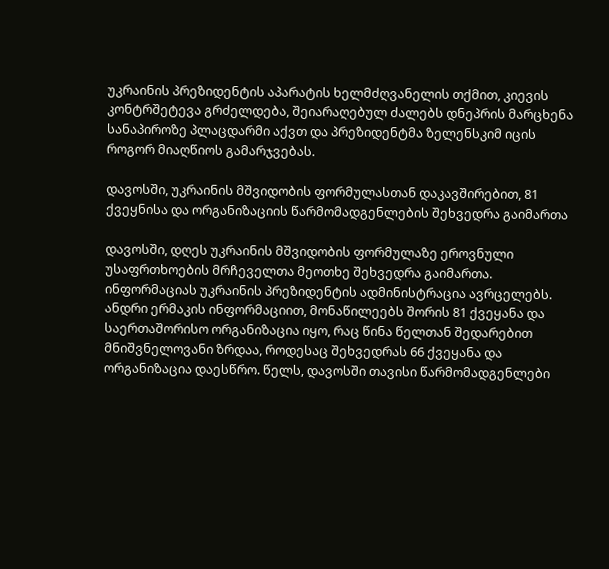უკრაინის პრეზიდენტის აპარატის ხელმძღვანელის თქმით, კიევის კონტრშეტევა გრძელდება, შეიარაღებულ ძალებს დნეპრის მარცხენა სანაპიროზე პლაცდარმი აქვთ და პრეზიდენტმა ზელენსკიმ იცის როგორ მიაღწიოს გამარჯვებას.

დავოსში, უკრაინის მშვიდობის ფორმულასთან დაკავშირებით, 81 ქვეყნისა და ორგანიზაციის წარმომადგენლების შეხვედრა გაიმართა

დავოსში, დღეს უკრაინის მშვიდობის ფორმულაზე ეროვნული უსაფრთხოების მრჩეველთა მეოთხე შეხვედრა გაიმართა. ინფორმაციას უკრაინის პრეზიდენტის ადმინისტრაცია ავრცელებს. ანდრი ერმაკის ინფორმაციით, მონაწილეებს შორის 81 ქვეყანა და საერთაშორისო ორგანიზაცია იყო, რაც წინა წელთან შედარებით მნიშვნელოვანი ზრდაა, როდესაც შეხვედრას 66 ქვეყანა და ორგანიზაცია დაესწრო. წელს, დავოსში თავისი წარმომადგენლები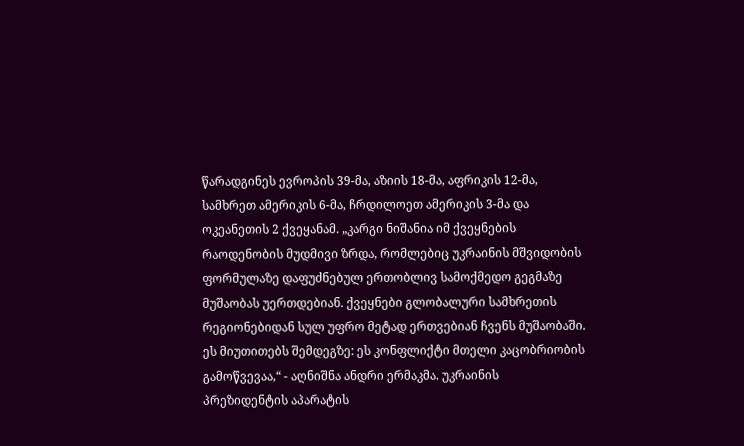წარადგინეს ევროპის 39-მა, აზიის 18-მა, აფრიკის 12-მა, სამხრეთ ამერიკის 6-მა, ჩრდილოეთ ამერიკის 3-მა და ოკეანეთის 2 ქვეყანამ. „კარგი ნიშანია იმ ქვეყნების რაოდენობის მუდმივი ზრდა, რომლებიც უკრაინის მშვიდობის ფორმულაზე დაფუძნებულ ერთობლივ სამოქმედო გეგმაზე მუშაობას უერთდებიან. ქვეყნები გლობალური სამხრეთის რეგიონებიდან სულ უფრო მეტად ერთვებიან ჩვენს მუშაობაში. ეს მიუთითებს შემდეგზე: ეს კონფლიქტი მთელი კაცობრიობის გამოწვევაა,“ - აღნიშნა ანდრი ერმაკმა. უკრაინის პრეზიდენტის აპარატის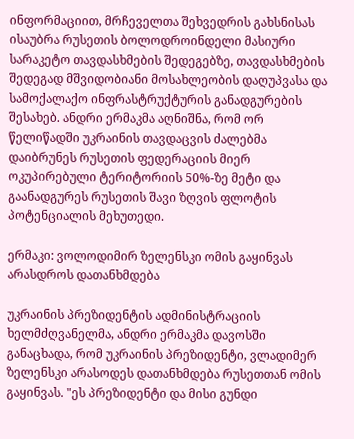ინფორმაციით, მრჩეველთა შეხვედრის გახსნისას ისაუბრა რუსეთის ბოლოდროინდელი მასიური სარაკეტო თავდასხმების შედეგებზე, თავდასხმების შედეგად მშვიდობიანი მოსახლეობის დაღუპვასა და სამოქალაქო ინფრასტრუქტურის განადგურების შესახებ. ანდრი ერმაკმა აღნიშნა, რომ ორ წელიწადში უკრაინის თავდაცვის ძალებმა დაიბრუნეს რუსეთის ფედერაციის მიერ ოკუპირებული ტერიტორიის 50%-ზე მეტი და გაანადგურეს რუსეთის შავი ზღვის ფლოტის პოტენციალის მეხუთედი.

ერმაკი: ვოლოდიმირ ზელენსკი ომის გაყინვას არასდროს დათანხმდება

უკრაინის პრეზიდენტის ადმინისტრაციის ხელმძღვანელმა, ანდრი ერმაკმა დავოსში განაცხადა, რომ უკრაინის პრეზიდენტი, ვლადიმერ ზელენსკი არასოდეს დათანხმდება რუსეთთან ომის გაყინვას. "ეს პრეზიდენტი და მისი გუნდი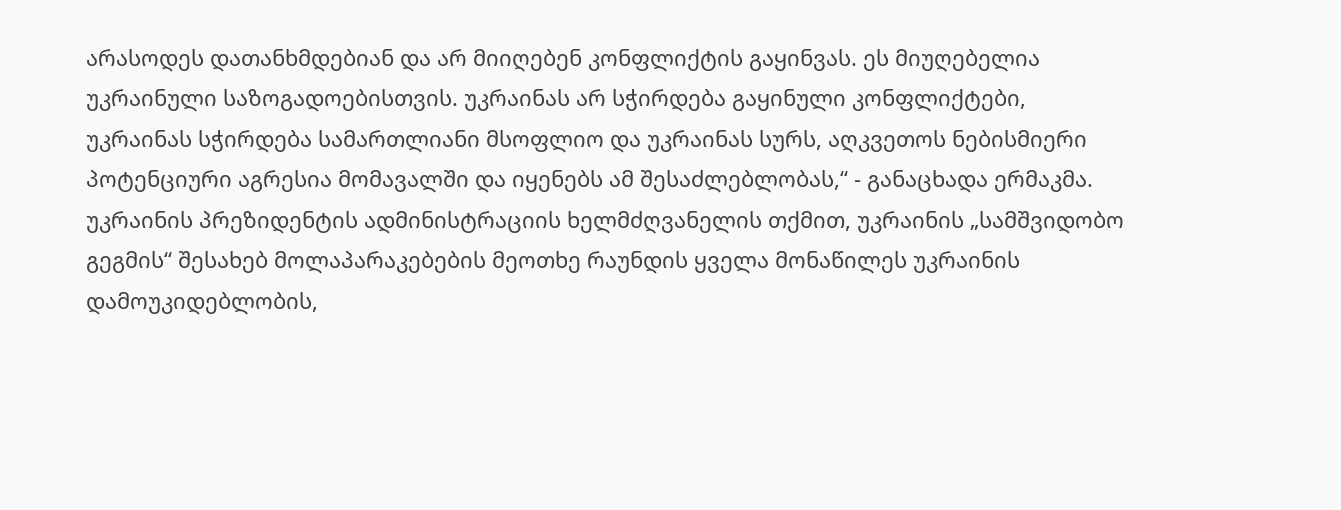არასოდეს დათანხმდებიან და არ მიიღებენ კონფლიქტის გაყინვას. ეს მიუღებელია უკრაინული საზოგადოებისთვის. უკრაინას არ სჭირდება გაყინული კონფლიქტები, უკრაინას სჭირდება სამართლიანი მსოფლიო და უკრაინას სურს, აღკვეთოს ნებისმიერი პოტენციური აგრესია მომავალში და იყენებს ამ შესაძლებლობას,“ - განაცხადა ერმაკმა. უკრაინის პრეზიდენტის ადმინისტრაციის ხელმძღვანელის თქმით, უკრაინის „სამშვიდობო გეგმის“ შესახებ მოლაპარაკებების მეოთხე რაუნდის ყველა მონაწილეს უკრაინის დამოუკიდებლობის,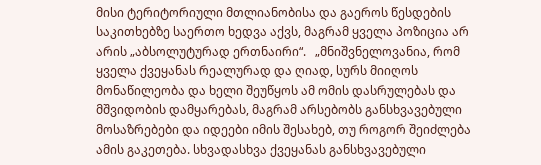მისი ტერიტორიული მთლიანობისა და გაეროს წესდების საკითხებზე საერთო ხედვა აქვს, მაგრამ ყველა პოზიცია არ არის „აბსოლუტურად ერთნაირი“.   „მნიშვნელოვანია, რომ ყველა ქვეყანას რეალურად და ღიად, სურს მიიღოს მონაწილეობა და ხელი შეუწყოს ამ ომის დასრულებას და მშვიდობის დამყარებას, მაგრამ არსებობს განსხვავებული მოსაზრებები და იდეები იმის შესახებ, თუ როგორ შეიძლება ამის გაკეთება. სხვადასხვა ქვეყანას განსხვავებული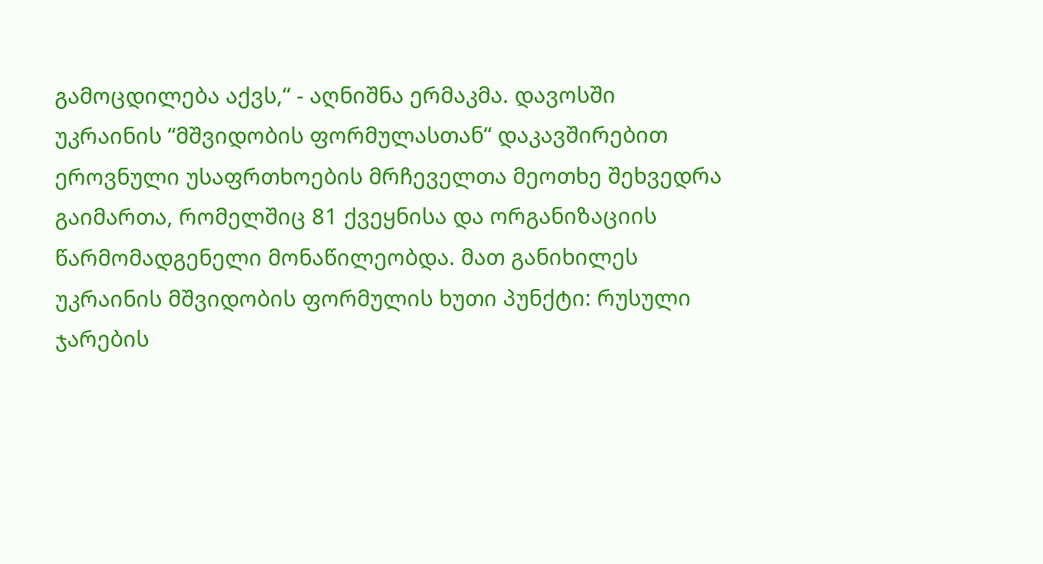გამოცდილება აქვს,“ - აღნიშნა ერმაკმა. დავოსში უკრაინის “მშვიდობის ფორმულასთან“ დაკავშირებით ეროვნული უსაფრთხოების მრჩეველთა მეოთხე შეხვედრა გაიმართა, რომელშიც 81 ქვეყნისა და ორგანიზაციის წარმომადგენელი მონაწილეობდა. მათ განიხილეს უკრაინის მშვიდობის ფორმულის ხუთი პუნქტი: რუსული ჯარების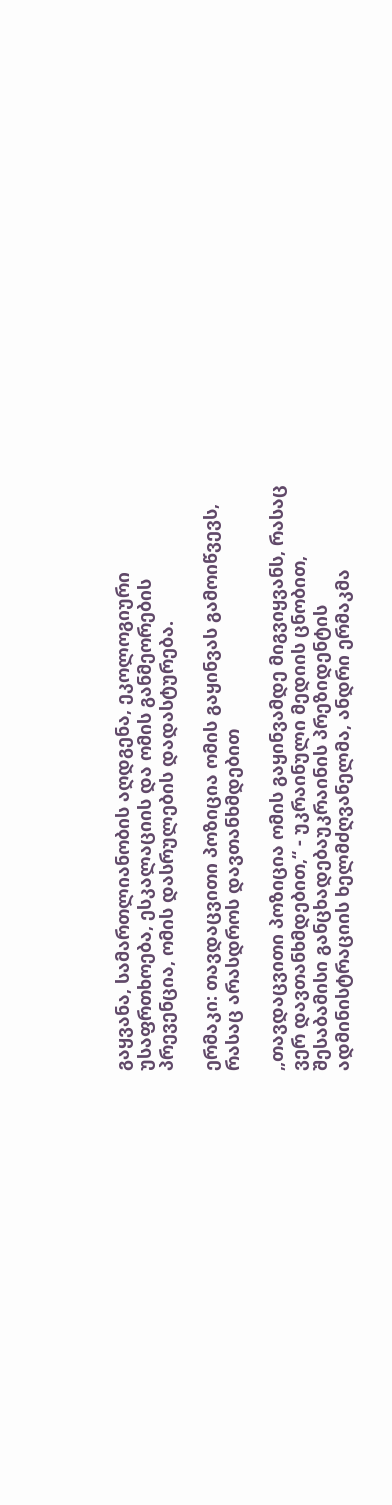გაყვანა, სამართლიანობის აღდგენა, ეკოლოგიური უსაფრთხოება, ესკალაციის და ომის განმეორების პრევენცია, ომის დასრულების დადასტურება.

ერმაკი: თავდაცვითი პოზიცია ომის გაყინვას გამოიწვევს, რასაც არასდროს დავთანხმდებით

„თავდაცვითი პოზიცია ომის გაყინვამდე მიგვიყვანს, რასაც ვერ დავთანხმდებით,“ - უკრაინული მედიის ცნობით, შესაბამისი განცხადებაუკრაინის პრეზიდენტის ადმინისტრაციის ხელმძღვანელმა, ანდრი ერმაკმა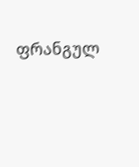ფრანგულ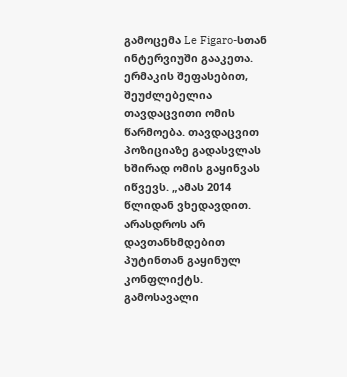გამოცემა Le Figaro-სთან ინტერვიუში გააკეთა. ერმაკის შეფასებით, შეუძლებელია თავდაცვითი ომის წარმოება. თავდაცვით პოზიციაზე გადასვლას ხშირად ომის გაყინვას იწვევს. „ამას 2014 წლიდან ვხედავდით. არასდროს არ დავთანხმდებით პუტინთან გაყინულ კონფლიქტს. გამოსავალი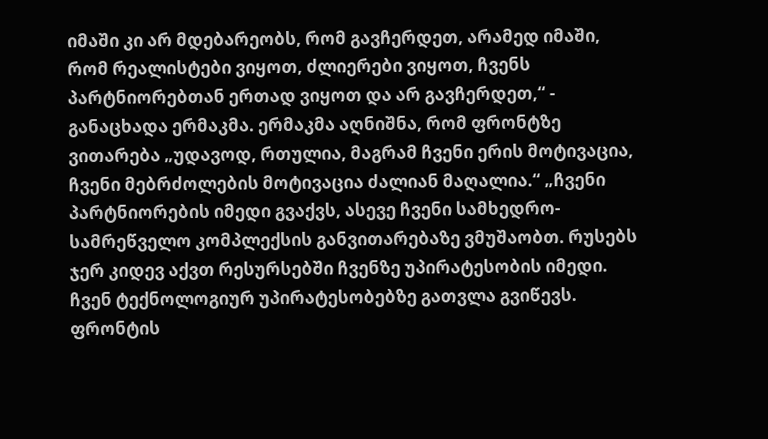იმაში კი არ მდებარეობს, რომ გავჩერდეთ, არამედ იმაში, რომ რეალისტები ვიყოთ, ძლიერები ვიყოთ, ჩვენს პარტნიორებთან ერთად ვიყოთ და არ გავჩერდეთ,“ - განაცხადა ერმაკმა. ერმაკმა აღნიშნა, რომ ფრონტზე ვითარება „უდავოდ, რთულია, მაგრამ ჩვენი ერის მოტივაცია, ჩვენი მებრძოლების მოტივაცია ძალიან მაღალია.“ „ჩვენი პარტნიორების იმედი გვაქვს, ასევე ჩვენი სამხედრო-სამრეწველო კომპლექსის განვითარებაზე ვმუშაობთ. რუსებს ჯერ კიდევ აქვთ რესურსებში ჩვენზე უპირატესობის იმედი. ჩვენ ტექნოლოგიურ უპირატესობებზე გათვლა გვიწევს. ფრონტის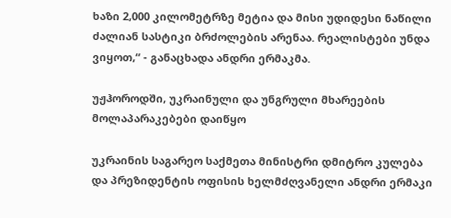ხაზი 2,000 კილომეტრზე მეტია და მისი უდიდესი ნაწილი ძალიან სასტიკი ბრძოლების არენაა. რეალისტები უნდა ვიყოთ,“ - განაცხადა ანდრი ერმაკმა.

უჟჰოროდში, უკრაინული და უნგრული მხარეების მოლაპარაკებები დაიწყო

უკრაინის საგარეო საქმეთა მინისტრი დმიტრო კულება და პრეზიდენტის ოფისის ხელმძღვანელი ანდრი ერმაკი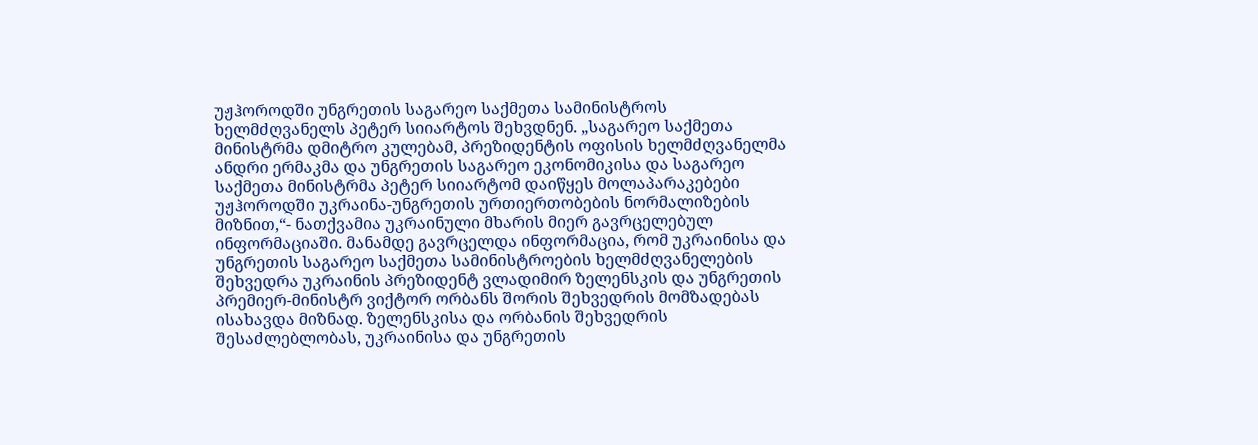უჟჰოროდში უნგრეთის საგარეო საქმეთა სამინისტროს ხელმძღვანელს პეტერ სიიარტოს შეხვდნენ. „საგარეო საქმეთა მინისტრმა დმიტრო კულებამ, პრეზიდენტის ოფისის ხელმძღვანელმა ანდრი ერმაკმა და უნგრეთის საგარეო ეკონომიკისა და საგარეო საქმეთა მინისტრმა პეტერ სიიარტომ დაიწყეს მოლაპარაკებები უჟჰოროდში უკრაინა-უნგრეთის ურთიერთობების ნორმალიზების მიზნით,“- ნათქვამია უკრაინული მხარის მიერ გავრცელებულ ინფორმაციაში. მანამდე გავრცელდა ინფორმაცია, რომ უკრაინისა და უნგრეთის საგარეო საქმეთა სამინისტროების ხელმძღვანელების შეხვედრა უკრაინის პრეზიდენტ ვლადიმირ ზელენსკის და უნგრეთის პრემიერ-მინისტრ ვიქტორ ორბანს შორის შეხვედრის მომზადებას ისახავდა მიზნად. ზელენსკისა და ორბანის შეხვედრის შესაძლებლობას, უკრაინისა და უნგრეთის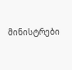მინისტრები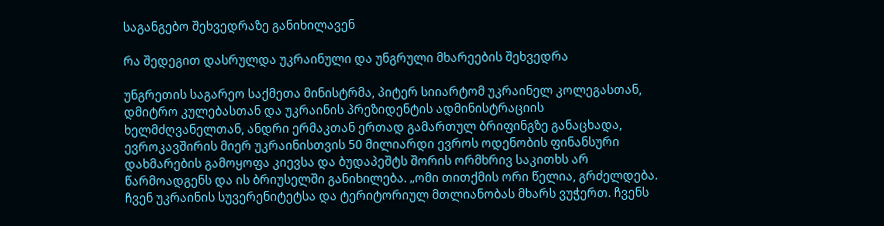საგანგებო შეხვედრაზე განიხილავენ

რა შედეგით დასრულდა უკრაინული და უნგრული მხარეების შეხვედრა

უნგრეთის საგარეო საქმეთა მინისტრმა, პიტერ სიიარტომ უკრაინელ კოლეგასთან, დმიტრო კულებასთან და უკრაინის პრეზიდენტის ადმინისტრაციის ხელმძღვანელთან, ანდრი ერმაკთან ერთად გამართულ ბრიფინგზე განაცხადა, ევროკავშირის მიერ უკრაინისთვის 50 მილიარდი ევროს ოდენობის ფინანსური დახმარების გამოყოფა კიევსა და ბუდაპეშტს შორის ორმხრივ საკითხს არ წარმოადგენს და ის ბრიუსელში განიხილება. „ომი თითქმის ორი წელია, გრძელდება. ჩვენ უკრაინის სუვერენიტეტსა და ტერიტორიულ მთლიანობას მხარს ვუჭერთ. ჩვენს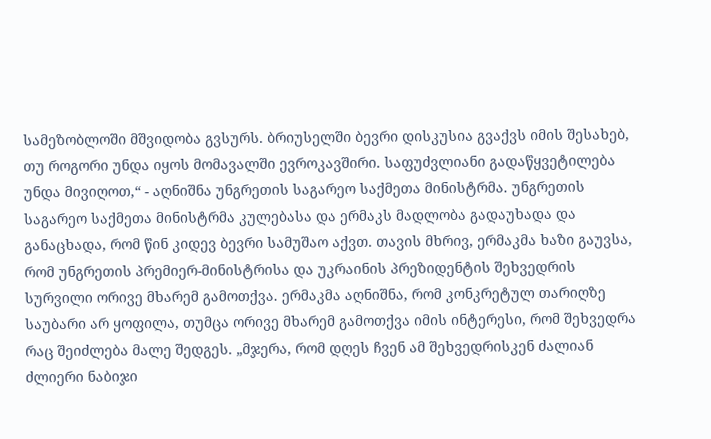სამეზობლოში მშვიდობა გვსურს. ბრიუსელში ბევრი დისკუსია გვაქვს იმის შესახებ, თუ როგორი უნდა იყოს მომავალში ევროკავშირი. საფუძვლიანი გადაწყვეტილება უნდა მივიღოთ,“ - აღნიშნა უნგრეთის საგარეო საქმეთა მინისტრმა. უნგრეთის საგარეო საქმეთა მინისტრმა კულებასა და ერმაკს მადლობა გადაუხადა და განაცხადა, რომ წინ კიდევ ბევრი სამუშაო აქვთ. თავის მხრივ, ერმაკმა ხაზი გაუვსა, რომ უნგრეთის პრემიერ-მინისტრისა და უკრაინის პრეზიდენტის შეხვედრის სურვილი ორივე მხარემ გამოთქვა. ერმაკმა აღნიშნა, რომ კონკრეტულ თარიღზე საუბარი არ ყოფილა, თუმცა ორივე მხარემ გამოთქვა იმის ინტერესი, რომ შეხვედრა რაც შეიძლება მალე შედგეს. „მჯერა, რომ დღეს ჩვენ ამ შეხვედრისკენ ძალიან ძლიერი ნაბიჯი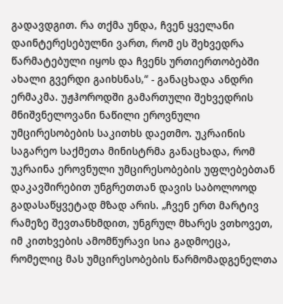გადავდგით. რა თქმა უნდა, ჩვენ ყველანი დაინტერესებულნი ვართ, რომ ეს შეხვედრა წარმატებული იყოს და ჩვენს ურთიერთობებში ახალი გვერდი გაიხსნას,“ - განაცხადა ანდრი ერმაკმა. უჟჰოროდში გამართული შეხვედრის მნიშვნელოვანი ნაწილი ეროვნული უმცირესობების საკითხს დაეთმო. უკრაინის საგარეო საქმეთა მინისტრმა განაცხადა, რომ უკრაინა ეროვნული უმცირესობების უფლებებთან დაკავშირებით უნგრეთთან დავის საბოლოოდ გადასაწყვეტად მზად არის. „ჩვენ ერთ მარტივ რამეზე შევთანხმდით, უნგრულ მხარეს ვთხოვეთ, იმ კითხვების ამომწურავი სია გადმოეცა, რომელიც მას უმცირესობების წარმომადგენელთა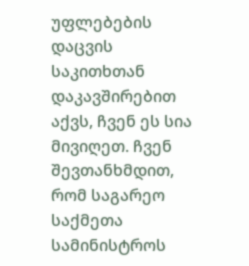უფლებების დაცვის საკითხთან დაკავშირებით აქვს, ჩვენ ეს სია მივიღეთ. ჩვენ შევთანხმდით, რომ საგარეო საქმეთა სამინისტროს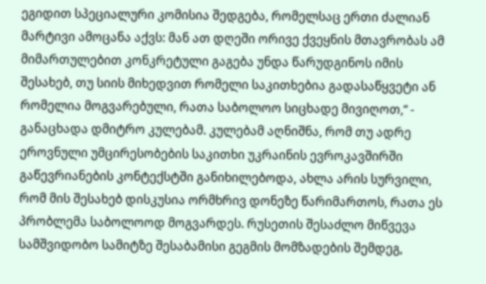ეგიდით სპეციალური კომისია შედგება, რომელსაც ერთი ძალიან მარტივი ამოცანა აქვს: მან ათ დღეში ორივე ქვეყნის მთავრობას ამ მიმართულებით კონკრეტული გაგება უნდა წარუდგინოს იმის შესახებ, თუ სიის მიხედვით რომელი საკითხებია გადასაწყვეტი ან რომელია მოგვარებული, რათა საბოლოო სიცხადე მივიღოთ,“ - განაცხადა დმიტრო კულებამ. კულებამ აღნიშნა, რომ თუ ადრე ეროვნული უმცირესობების საკითხი უკრაინის ევროკავშირში გაწევრიანების კონტექსტში განიხილებოდა, ახლა არის სურვილი, რომ მის შესახებ დისკუსია ორმხრივ დონეზე წარიმართოს, რათა ეს პრობლემა საბოლოოდ მოგვარდეს. რუსეთის შესაძლო მიწვევა სამშვიდობო სამიტზე შესაბამისი გეგმის მომზადების შემდეგ,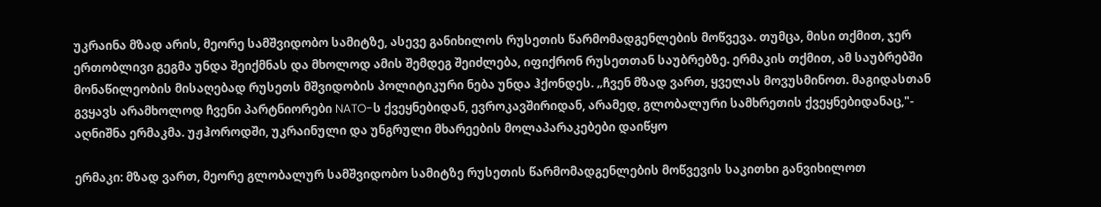უკრაინა მზად არის, მეორე სამშვიდობო სამიტზე, ასევე განიხილოს რუსეთის წარმომადგენლების მოწვევა. თუმცა, მისი თქმით, ჯერ ერთობლივი გეგმა უნდა შეიქმნას და მხოლოდ ამის შემდეგ შეიძლება, იფიქრონ რუსეთთან საუბრებზე. ერმაკის თქმით, ამ საუბრებში მონაწილეობის მისაღებად რუსეთს მშვიდობის პოლიტიკური ნება უნდა ჰქონდეს. „ჩვენ მზად ვართ, ყველას მოვუსმინოთ. მაგიდასთან გვყავს არამხოლოდ ჩვენი პარტნიორები NATO-ს ქვეყნებიდან, ევროკავშირიდან, არამედ, გლობალური სამხრეთის ქვეყნებიდანაც,"- აღნიშნა ერმაკმა. უჟჰოროდში, უკრაინული და უნგრული მხარეების მოლაპარაკებები დაიწყო

ერმაკი: მზად ვართ, მეორე გლობალურ სამშვიდობო სამიტზე რუსეთის წარმომადგენლების მოწვევის საკითხი განვიხილოთ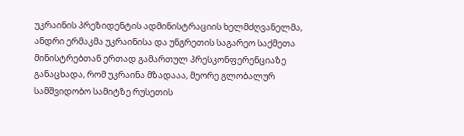უკრაინის პრეზიდენტის ადმინისტრაციის ხელმძღვანელმა, ანდრი ერმაკმა უკრაინისა და უნგრეთის საგარეო საქმეთა მინისტრებთან ერთად გამართულ პრესკონფერენციაზე განაცხადა, რომ უკრაინა მზადააა, მეორე გლობალურ სამშვიდობო სამიტზე რუსეთის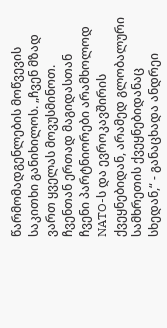წარმომადგენლების მოწვევის საკითხი განიხილოს. „ჩვენ მზად ვართ ყველას მოვუსმინოთ. ჩვენთან ერთად მაგიდასთან ჩვენი პარტნიორები არამხოლოდ NATO-ს და ევროკავშირის ქვეყნებიდან, არამედ გლობალური სამხრეთის ქვეყნებიდანაც სხედან,“ - განაცხადა ანდრეი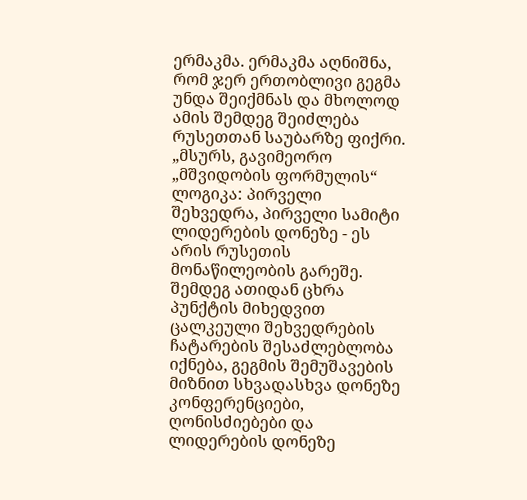ერმაკმა. ერმაკმა აღნიშნა, რომ ჯერ ერთობლივი გეგმა უნდა შეიქმნას და მხოლოდ ამის შემდეგ შეიძლება რუსეთთან საუბარზე ფიქრი. „მსურს, გავიმეორო „მშვიდობის ფორმულის“ ლოგიკა: პირველი შეხვედრა, პირველი სამიტი ლიდერების დონეზე - ეს არის რუსეთის მონაწილეობის გარეშე. შემდეგ ათიდან ცხრა პუნქტის მიხედვით ცალკეული შეხვედრების ჩატარების შესაძლებლობა იქნება, გეგმის შემუშავების მიზნით სხვადასხვა დონეზე კონფერენციები, ღონისძიებები და ლიდერების დონეზე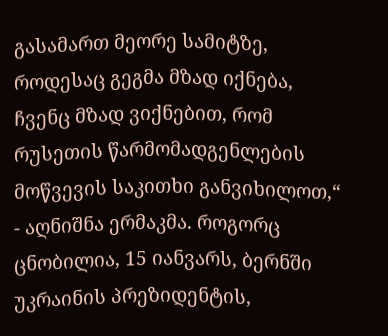გასამართ მეორე სამიტზე, როდესაც გეგმა მზად იქნება, ჩვენც მზად ვიქნებით, რომ რუსეთის წარმომადგენლების მოწვევის საკითხი განვიხილოთ,“ - აღნიშნა ერმაკმა. როგორც ცნობილია, 15 იანვარს, ბერნში უკრაინის პრეზიდენტის,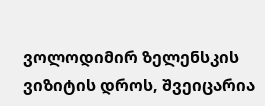ვოლოდიმირ ზელენსკის ვიზიტის დროს, შვეიცარია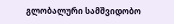გლობალური სამშვიდობო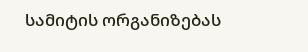სამიტის ორგანიზებას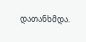დათანხმდა.